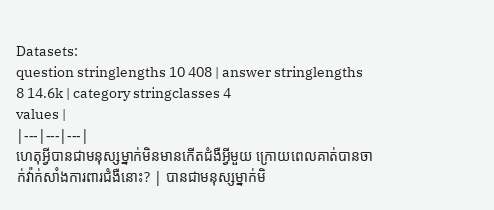Datasets:
question stringlengths 10 408 | answer stringlengths 8 14.6k | category stringclasses 4
values |
|---|---|---|
ហេតុអ្វីបានជាមនុស្សម្នាក់មិនមានកើតជំងឺអ្វីមួយ ក្រោយពេលគាត់បានចាក់វ៉ាក់សាំងការពារជំងឺនោះ? | បានជាមនុស្សម្នាក់មិ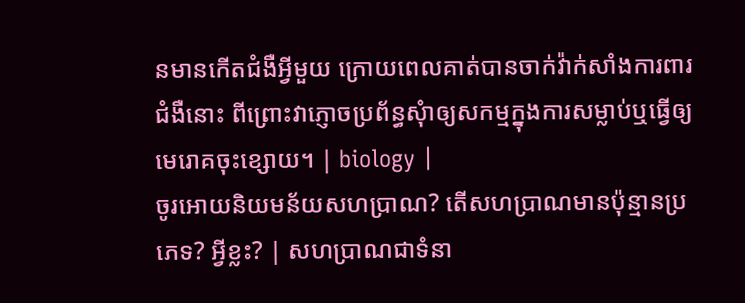នមានកើតជំងឺអ្វីមួយ ក្រោយពេលគាត់បានចាក់វ៉ាក់សាំងការពារជំងឺនោះ ពីព្រោះវាភ្ញោចប្រព័ន្ធសុំាឲ្យសកម្មក្នុងការសម្លាប់ឬធ្វើឲ្យមេរោគចុះខ្សោយ។ | biology |
ចូរអោយនិយមន័យសហប្រាណ? តើសហប្រាណមានប៉ុន្មានប្រភេទ? អ្វីខ្លះ? | សហប្រាណជាទំនា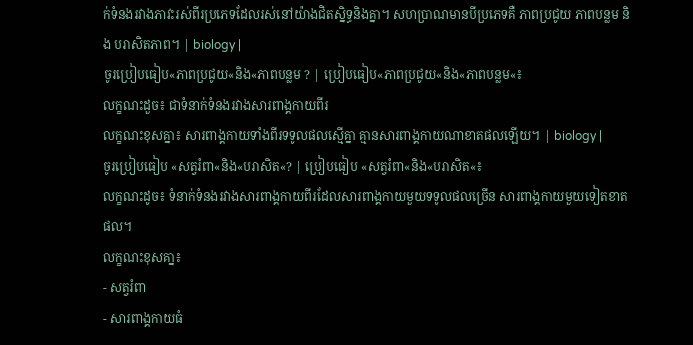ក់ទំនងរវាងភាវះរស់ពីរប្រភេទដែលរស់នៅយ៉ាងជិតស្និទ្ធនិងគ្នា។ សហប្រាណមានបីប្រភេទគឺ ភាពប្រជូយ ភាពបន្លម និង បរាសិតភាព។ | biology |
ចូរប្រៀបធៀប«ភាពប្រជូយ«និង«ភាពបន្លម ? | ប្រៀបធៀប«ភាពប្រជូយ«និង«ភាពបន្លម«៖
លក្ខណះដួច៖ ជាទំនាក់ទំនងរវាងសារពាង្គកាយពីរ
លក្ខណះខុសគ្នា៖ សារពាង្គកាយទាំងពីរទទូលផលស្មើគ្នា គ្មានសារពាង្គកាយណាខាតផលឡើយ។ | biology |
ចូរប្រៀបធៀប «សត្វរំពា«និង«បរាសិត«? | ប្រៀបធៀប «សត្វរំពា«និង«បរាសិត«៖
លក្ខណះដូច៖ ទំនាក់ទំនងរវាងសារពាង្គកាយពីរដែលសារពាង្គកាយមួយទទូលផលច្រើន សារពាង្គកាយមួយទៀតខាតផល។
លក្ខណះខុសគា្ន៖
- សត្វរំពា
- សារពាង្គកាយធំ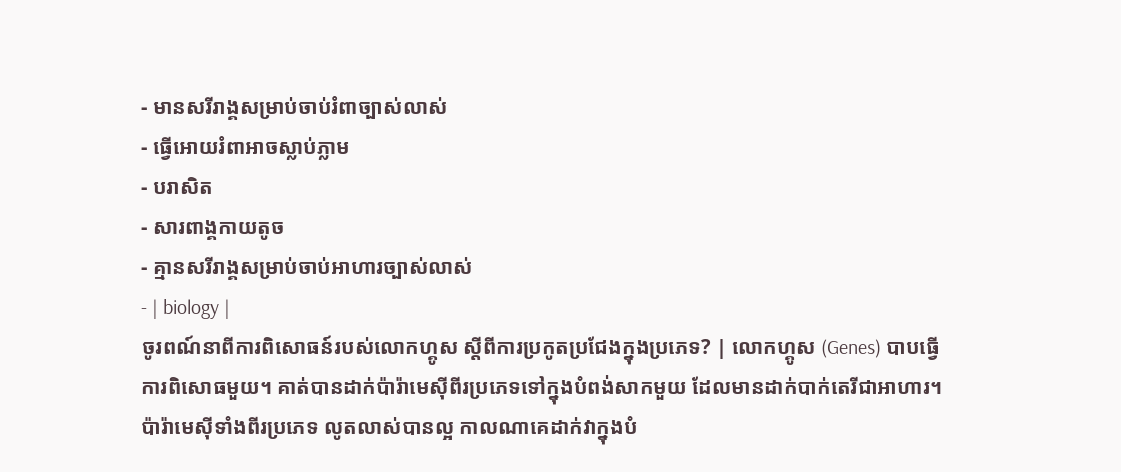- មានសរីរាង្គសម្រាប់ចាប់រំពាច្បាស់លាស់
- ធ្វើអោយរំពាអាចស្លាប់ភ្លាម
- បរាសិត
- សារពាង្គកាយតូច
- គ្មានសរីរាង្គសម្រាប់ចាប់អាហារច្បាស់លាស់
- | biology |
ចូរពណ៍នាពីការពិសោធន៍របស់លោកហ្គូស ស្ដីពីការប្រកូតប្រជែងក្នុងប្រភេទ? | លោកហ្គូស (Genes) បាបធ្វើការពិសោធមួយ។ គាត់បានដាក់ប៉ារ៉ាមេស៊ីពីរប្រភេទទៅក្នុងបំពង់សាកមួយ ដែលមានដាក់បាក់តេរីជាអាហារ។ ប៉ារ៉ាមេស៊ីទាំងពីរប្រភេទ លូតលាស់បានល្អ កាលណាគេដាក់វាក្នុងបំ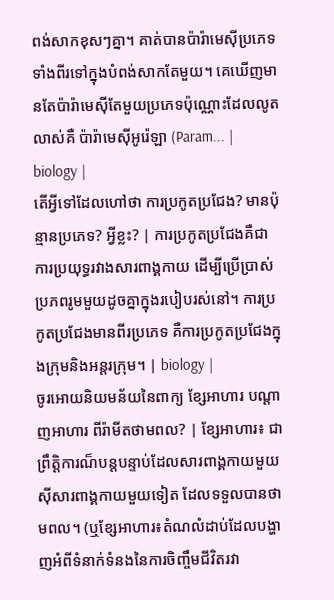ពង់សាកខុសៗគ្នា។ គាត់បានប៉ារ៉ាមេស៊ីប្រភេទទាំងពីរទៅក្នុងបំពង់សាកតែមួយ។ គេឃើញមានតែប៉ារ៉ាមេស៊ីតែមួយប្រភេទប៉ុណ្ណោះដែលលូតលាស់គឺ ប៉ារ៉ាមេស៊ីអូរ៉េឡា (Param... | biology |
តើអ្វីទៅដែលហៅថា ការប្រកូតប្រជែង? មានប៉ុន្មានប្រភេទ? អ្វីខ្លះ? | ការប្រកូតប្រជែងគឺជាការប្រយុទ្ធរវាងសារពាង្គកាយ ដើម្បីប្រើប្រាស់ប្រភពរូមមួយដូចគ្នាក្នុងរបៀបរស់នៅ។ ការប្រកូតប្រជែងមានពីរប្រភេទ គឺការប្រកូតប្រជែងក្នុងក្រុមនិងអន្តរក្រុម។ | biology |
ចូរអោយនិយមន័យនៃពាក្យ ខ្សែអាហារ បណ្ដាញអាហារ ពីរ៉ាមីតថាមពល? | ខ្សែអាហារ៖ ជាព្រឹត្តិការណ៏បន្តបន្ទាប់ដែលសារពាង្គកាយមួយស៊ីសារពាង្គកាយមួយទៀត ដែលទទួលបានថាមពល។ (ឬខ្សែអាហារ៖តំណលំដាប់ដែលបង្ហាញអំពីទំនាក់ទំនងនៃការចិញ្ចឹមជីវិតរវា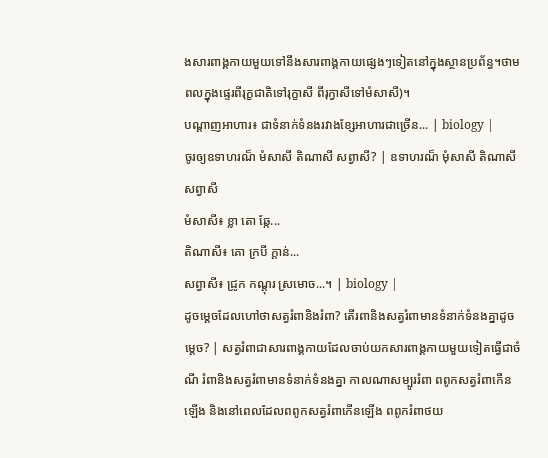ងសារពាង្គកាយមួយទៅនឹងសារពាង្គកាយផ្សេងៗទៀតនៅក្នុងស្ថានប្រព័ន្ធ។ថាមពលក្នុងផ្ទេរពីរុក្ខជាតិទៅរុក្ខាសី ពីរុក្វាសីទៅមំសាសី)។
បណ្តាញអាហារ៖ ជាទំនាក់ទំនងរវាងខ្សែអាហារជាច្រើន... | biology |
ចូរឲ្យឧទាហរណ៏ មំសាសី តិណាសី សព្វាសី? | ឧទាហរណ៏ មុំសាសី តិណាសី សព្វាសី
មំសាសី៖ ខ្លា តោ ឆ្កែ...
តិណាសី៖ គោ ក្របី ក្តាន់...
សព្វាសី៖ ជ្រូក កណ្តុរ ស្រមោច...។ | biology |
ដូចម្ដេចដែលហៅថាសត្វរំពានិងរំពា? តើរពានិងសត្វរំពាមានទំនាក់ទំនងគ្នាដូចម្ដេច? | សត្វរំពាជាសារពាង្គកាយដែលចាប់យកសារពាង្គកាយមួយទៀតធ្វើជាចំណី រំពានិងសត្វរំពាមានទំនាក់ទំនងគ្នា កាលណាសម្បូររំពា ពពូកសត្វរំពាកើនឡើង និងនៅពេលដែលពពូកសត្វរំពាកើនឡើង ពពូករំពាថយ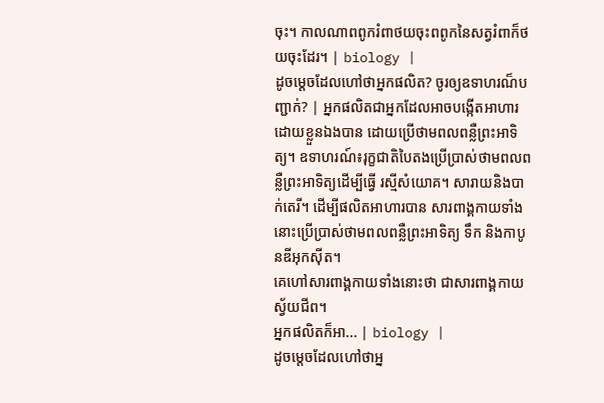ចុះ។ កាលណាពពូករំពាថយចុះពពូកនៃសត្វរំពាក៏ថយចុះដែរ។ | biology |
ដូចម្តេចដែលហៅថាអ្នកផលិត? ចូរឲ្យឧទាហរណ៏បញ្ជាក់? | អ្នកផលិតជាអ្នកដែលអាចបង្កើតអាហារដោយខ្លួនឯងបាន ដោយប្រើថាមពលពន្លឺព្រះអាទិត្យ។ ឧទាហរណ៍៖រុក្ខជាតិបៃតងប្រើប្រាស់ថាមពលពន្លឺព្រះអាទិត្យដើម្បីធ្វើ រស្មីសំយោគ។ សារាយនិងបាក់តេរី។ ដើម្បីផលិតអាហារបាន សារពាង្គកាយទាំងនោះប្រើប្រាស់ថាមពលពន្លឺព្រះអាទិត្យ ទឹក និងកាបូនឌីអុកស៊ីត។
គេហៅសារពាង្គកាយទាំងនោះថា ជាសារពាង្គកាយស្វ័យជីព។
អ្នកផលិតក៏អា... | biology |
ដូចម្តេចដែលហៅថាអ្ន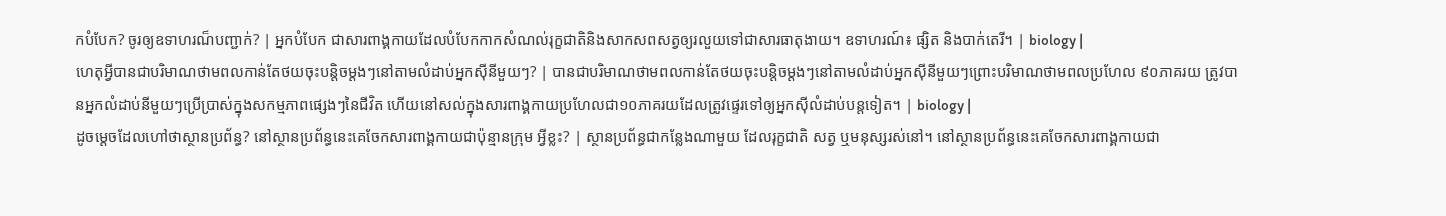កបំបែក? ចូរឲ្យឧទាហរណ៏បញ្ជាក់? | អ្នកបំបែក ជាសារពាង្គកាយដែលបំបែកកាកសំណល់រុក្ខជាតិនិងសាកសពសត្វឲ្យរលួយទៅជាសារធាតុងាយ។ ឧទាហរណ៍៖ ផ្សិត និងបាក់តេរី។ | biology |
ហេតុអ្វីបានជាបរិមាណថាមពលកាន់តែថយចុះបន្តិចម្តងៗនៅតាមលំដាប់អ្នកស៊ីនីមួយៗ? | បានជាបរិមាណថាមពលកាន់តែថយចុះបន្តិចម្តងៗនៅតាមលំដាប់អ្នកស៊ីនីមួយៗព្រោះបរិមាណថាមពលប្រហែល ៩០ភាគរយ ត្រូវបានអ្នកលំដាប់នីមួយៗប្រើប្រាស់ក្នុងសកម្មភាពផ្សេងៗនៃជីវិត ហើយនៅសល់ក្នុងសារពាង្គកាយប្រហែលជា១០ភាគរយដែលត្រូវផ្ទេរទៅឲ្យអ្នកស៊ីលំដាប់បន្តទៀត។ | biology |
ដូចម្តេចដែលហៅថាស្ថានប្រព័ន្ធ? នៅស្ថានប្រព័ន្ធនេះគេចែកសារពាង្គកាយជាប៉ុន្មានក្រុម អ្វីខ្លះ? | ស្ថានប្រព័ន្ធជាកន្លែងណាមួយ ដែលរុក្ខជាតិ សត្វ ឬមនុស្សរស់នៅ។ នៅស្ថានប្រព័ន្ធនេះគេចែកសារពាង្គកាយជា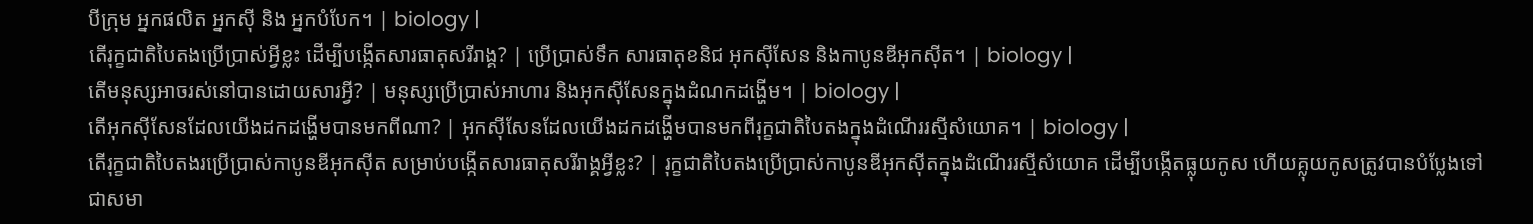បីក្រុម អ្នកផលិត អ្នកស៊ី និង អ្នកបំបែក។ | biology |
តើរុក្ខជាតិបៃតងប្រើប្រាស់អ្វីខ្លះ ដើម្បីបង្កើតសារធាតុសរីរាង្គ? | ប្រើប្រាស់ទឹក សារធាតុខនិជ អុកស៊ីសែន និងកាបូនឌីអុកស៊ីត។ | biology |
តើមនុស្សអាចរស់នៅបានដោយសារអ្វី? | មនុស្សប្រើប្រាស់អាហារ និងអុកស៊ីសែនក្នុងដំណកដង្ហើម។ | biology |
តើអុកស៊ីសែនដែលយើងដកដង្ហើមបានមកពីណា? | អុកស៊ីសែនដែលយើងដកដង្ហើមបានមកពីរុក្ខជាតិបៃតងក្នុងដំណើររស្មីសំយោគ។ | biology |
តើរុក្ខជាតិបៃតងរប្រើប្រាស់កាបូនឌីអុកស៊ីត សម្រាប់បង្កើតសារធាតុសរីរាង្គអ្វីខ្លះ? | រុក្ខជាតិបៃតងប្រើប្រាស់កាបូនឌីអុកស៊ីតក្នុងដំណើររស្មីសំយោគ ដើម្បីបង្កើតធ្លុយកូស ហើយគ្លុយកូសត្រូវបានបំប្លែងទៅជាសមា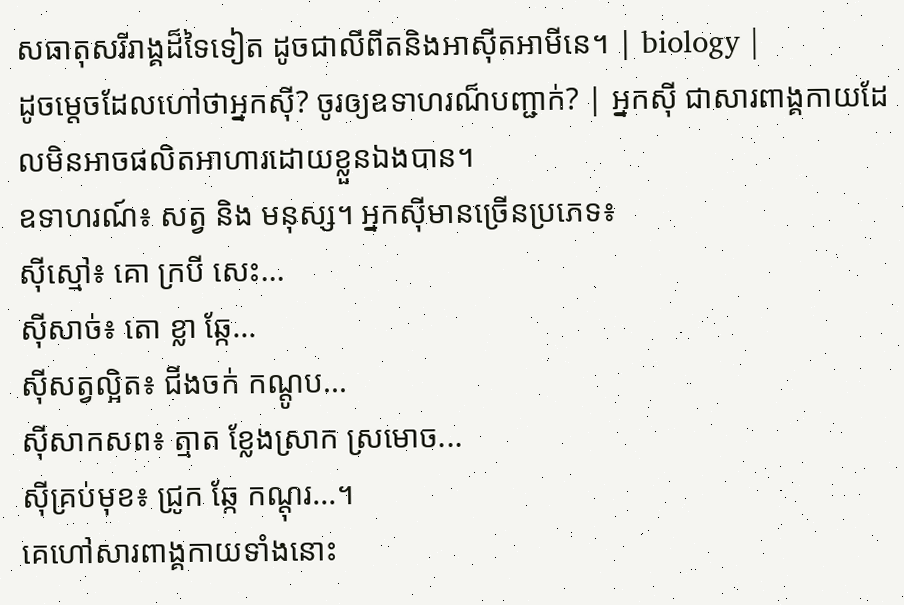សធាតុសរីរាង្គដ៏ទៃទៀត ដូចជាលីពីតនិងអាស៊ីតអាមីនេ។ | biology |
ដូចម្តេចដែលហៅថាអ្នកស៊ី? ចូរឲ្យឧទាហរណ៏បញ្ជាក់? | អ្នកស៊ី ជាសារពាង្គកាយដែលមិនអាចផលិតអាហារដោយខ្លួនឯងបាន។
ឧទាហរណ៍៖ សត្វ និង មនុស្ស។ អ្នកស៊ីមានច្រើនប្រភេទ៖
ស៊ីស្មៅ៖ គោ ក្របី សេះ...
ស៊ីសាច់៖ តោ ខ្លា ឆ្កែ...
ស៊ីសត្វល្អិត៖ ជីងចក់ កណ្តូប...
ស៊ីសាកសព៖ ត្មាត ខ្លែងស្រាក ស្រមោច...
ស៊ីគ្រប់មុខ៖ ជ្រូក ឆ្កែ កណ្តុរ...។
គេហៅសារពាង្គកាយទាំងនោះ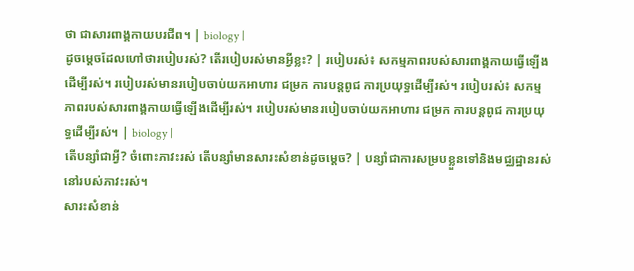ថា ជាសារពាង្គកាយបរជីព។ | biology |
ដូចម្ដេចដែលហៅថារបៀបរស់? តើរបៀបរស់មានអ្វីខ្លះ? | របៀបរស់៖ សកម្មភាពរបស់សារពាង្គកាយធ្វើឡើងដើម្បីរស់។ របៀបរស់មានរបៀបចាប់យកអាហារ ជម្រក ការបន្តពូជ ការប្រយុទ្ធដើម្បីរស់។ របៀបរស់៖ សកម្មភាពរបស់សារពាង្គកាយធ្វើឡើងដើម្បីរស់។ របៀបរស់មានរបៀបចាប់យកអាហារ ជម្រក ការបន្តពូជ ការប្រយុទ្ធដើម្បីរស់។ | biology |
តើបន្សាំជាអ្វី? ចំពោះភាវះរស់ តើបន្សាំមានសារះសំខាន់ដូចម្ដេច? | បន្សាំជាការសម្របខ្លួនទៅនិងមជ្ឈដ្ឋានរស់នៅរបស់ភាវះរស់។
សារះសំខាន់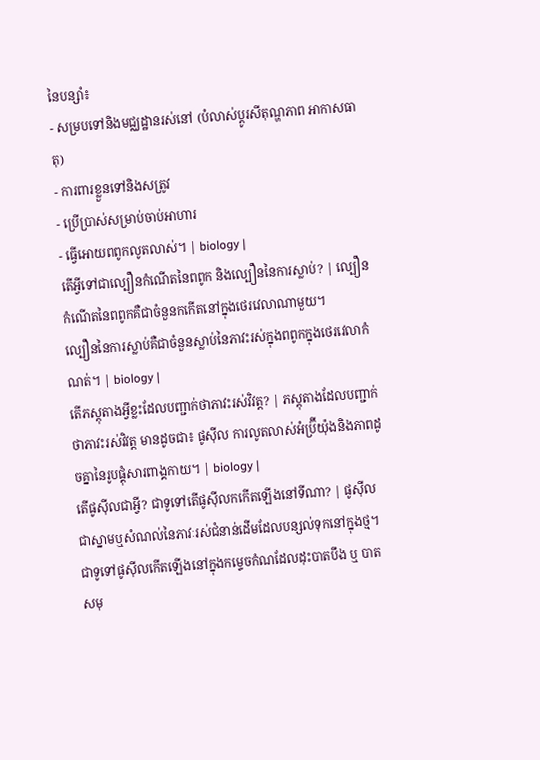នៃបន្សាំ៖
- សម្របទៅនិងមជ្ឈដ្ឋានរស់នៅ (បំលាស់ប្ដូរសីតុណ្ហភាព អាកាសធាតុ)
- ការពារខ្លួនទៅនិងសត្រូវ
- ប្រើប្រាស់សម្រាប់ចាប់អាហារ
- ធ្វើអោយពពូកលូតលាស់។ | biology |
តើអ្វីទៅជាល្បឿនកំណើតនៃពពូក និងល្បឿននៃការស្លាប់? | ល្បឿនកំណើតនៃពពូកគឺជាចំនួនកកើតនៅក្នុងថេរវេលាណាមួយ។
ល្បឿននៃការស្លាប់គឺជាចំនួនស្លាប់នៃភាវះរស់ក្នុងពពូកក្នុងថេរវេលាកំណត់។ | biology |
តើភស្តុតាងអ្វីខ្លះដែលបញ្ជាក់ថាភាវះរស់វិវត្ត? | ភស្តុតាងដែលបញ្ជាក់ថាភាវះរស់វិវត្ត មានដូចជា៖ ផូស៊ីល ការលូតលាស់អំប្រ៊ីយ៉ុងនិងភាពដូចគ្នានៃរូបផ្គុំសារពាង្គកាយ។ | biology |
តើផូស៊ីលជាអ្វី? ជាទូទៅតើផូស៊ីលកកើតឡើងនៅទីណា? | ផូស៊ីលជាស្នាមឬសំណល់នៃភាវៈរស់ជំនាន់ដើមដែលបន្សល់ទុកនៅក្នុងថ្ម។ ជាទូទៅផូស៊ីលកើតឡើងនៅក្នុងកម្ទេចកំណដែលដុះបាតបឹង ឬ បាតសមុ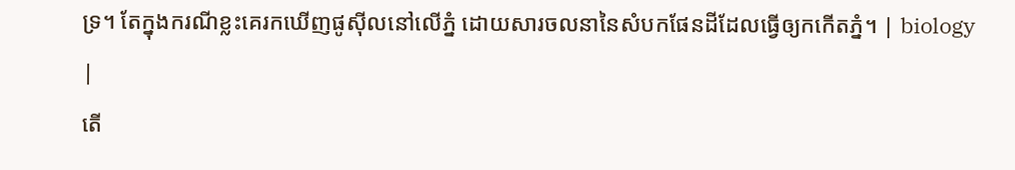ទ្រ។ តែក្នុងករណីខ្លះគេរកឃើញផូស៊ីលនៅលើភ្នំ ដោយសារចលនានៃសំបកផែនដីដែលធ្វើឲ្យកកើតភ្នំ។ | biology |
តើ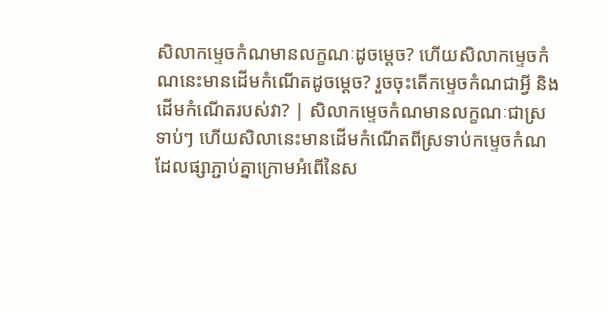សិលាកម្ទេចកំណមានលក្ខណៈដូចម្តេច? ហើយសិលាកម្ទេចកំណនេះមានដើមកំណើតដូចម្តេច? រួចចុះតើកម្ទេចកំណជាអ្វី និងដើមកំណើតរបស់វា? | សិលាកម្ទេចកំណមានលក្ខណៈជាស្រទាប់ៗ ហើយសិលានេះមានដើមកំណើតពីស្រទាប់កម្ទេចកំណដែលផ្សាភ្ជាប់គ្នាក្រោមអំពើនៃស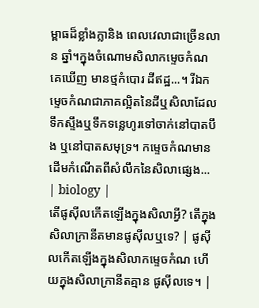ម្ពាធដ៏ខ្លាំងក្លានិង ពេលវេលាជាច្រើនលាន ឆ្នាំ។ក្នុងចំណោមសិលាកម្ទេចកំណ គេឃើញ មានថ្មកំបោរ ដីឥដ្ឋ...។ រីឯកម្ទេចកំណជាភាគល្អិតនៃដីឬសិលាដែលទឹកស្ទឹងឬទឹកទន្លេហូរទៅចាក់នៅបាតបឹង ឬនៅបាតសមុទ្រ។ កម្ទេចកំណមានដើមកំណើតពីសំលឹកនៃសិលាផ្សេង... | biology |
តើផូស៊ីលកើតឡើងក្នុងសិលាអ្វី? តើក្នុងសិលាក្រានីតមានផូស៊ីលឬទេ? | ផូស៊ីលកើតឡើងក្នុងសិលាកម្ទេចកំណ ហើយក្នុងសិលាក្រានីតគ្មាន ផូស៊ីលទេ។ |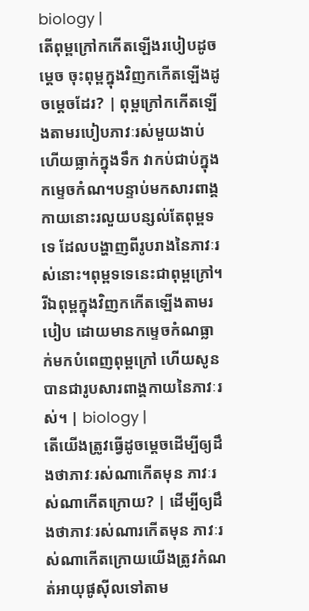biology |
តើពុម្ពក្រៅកកើតឡើងរបៀបដូចម្តេច ចុះពុម្ពក្នុងវិញកកើតឡើងដូចម្ដេចដែរ? | ពុម្ពក្រៅកកើតឡើងតាមរបៀបភាវៈរស់មួយងាប់ ហើយធ្លាក់ក្នុងទឹក វាកប់ជាប់ក្នុងកម្ទេចកំណ។បន្ទាប់មកសារពាង្គកាយនោះរលួយបន្សល់តែពុម្ពទទេ ដែលបង្ហាញពីរូបរាងនៃភាវៈរស់នោះ។ពុម្ពទទេនេះជាពុម្ពក្រៅ។ រីឯពុម្ពក្នុងវិញកកើតឡើងតាមរបៀប ដោយមានកម្ទេចកំណធ្លាក់មកបំពេញពុម្ពក្រៅ ហើយសូនបានជារូបសារពាង្គកាយនៃភាវៈរស់។ | biology |
តើយើងត្រូវធ្វើដូចម្តេចដើម្បីឲ្យដឹងថាភាវៈរស់ណាកើតមុន ភាវៈរស់ណាកើតក្រោយ? | ដើម្បីឲ្យដឹងថាភាវៈរស់ណារកើតមុន ភាវៈរស់ណាកើតក្រោយយើងត្រូវកំណត់អាយុផូស៊ីលទៅតាម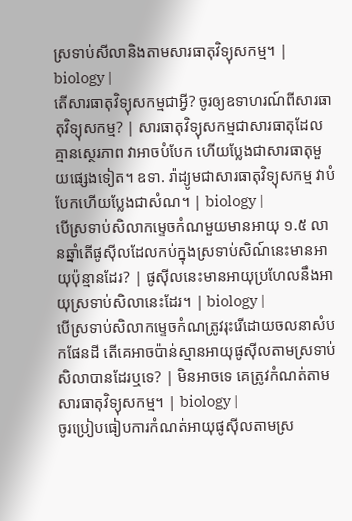ស្រទាប់សីលានិងតាមសារធាតុវិទ្យុសកម្ម។ | biology |
តើសារធាតុវិទ្យុសកម្មជាអ្វី? ចូរឲ្យឧទាហរណ៍ពីសារធាតុវិទ្យុសកម្ម? | សារធាតុវិទ្យុសកម្មជាសារធាតុដែលគ្មានស្ថេរភាព វាអាចបំបែក ហើយប្លែងជាសារធាតុមួយផ្សេងទៀត។ ឧទា. រ៉ាដ្យូមជាសារធាតុវិទ្យុសកម្ម វាបំបែកហើយប្លែងជាសំណ។ | biology |
បើស្រទាប់សិលាកម្ទេចកំណមួយមានអាយុ ១.៥ លានឆ្នាំតើផូស៊ីលដែលកប់ក្នុងស្រទាប់សិណ៍នេះមានអាយុប៉ុន្មានដែរ? | ផូស៊ីលនេះមានអាយុប្រហែលនឹងអាយុស្រទាប់សិលានេះដែរ។ | biology |
បើស្រទាប់សិលាកម្ទេចកំណត្រូវរុះរើដោយចលនាសំបកផែនដី តើគេអាចប៉ាន់ស្មានអាយុផូស៊ីលតាមស្រទាប់សិលាបានដែរឬទេ? | មិនអាចទេ គេត្រូវកំណត់តាមសារធាតុវិទ្យុសកម្ម។ | biology |
ចូរប្រៀបធៀបការកំណត់អាយុផូស៊ីលតាមស្រ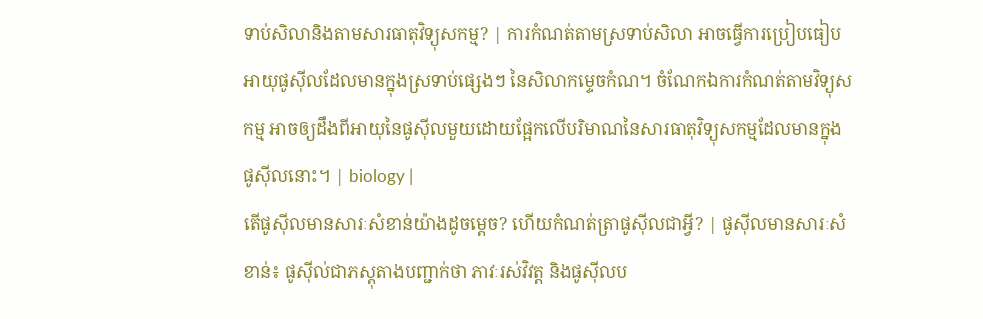ទាប់សិលានិងតាមសារធាតុវិទ្យុសកម្ម? | ការកំណត់តាមស្រទាប់សិលា អាចធ្វើការប្រៀបធៀបអាយុផូស៊ីលដែលមានក្នុងស្រទាប់ផ្សេងៗ នៃសិលាកម្ទេចកំណ។ ចំណែកឯការកំណត់តាមវិទ្យុសកម្ម អាចឲ្យដឹងពីអាយុនៃផូស៊ីលមួយដោយផ្អែកលើបរិមាណនៃសារធាតុវិទ្យុសកម្មដែលមានក្នុងផូស៊ីលនោះ។ | biology |
តើផូស៊ីលមានសារៈសំខាន់យ៉ាងដូចម្តេច? ហើយកំណត់ត្រាផូស៊ីលជាអ្វី? | ផូស៊ីលមានសារៈសំខាន់៖ ផូស៊ីល់ជាភស្តុតាងបញ្ជាក់ថា ភាវៈរស់វិវត្ត និងផូស៊ីលប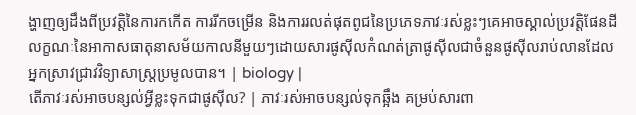ង្ហាញឲ្យដឹងពីប្រវត្តិនៃការកកើត ការរីកចម្រើន និងការរលត់ផុតពូជនៃប្រភេទភាវៈរស់ខ្លះៗគេអាចស្គាល់ប្រវត្តិផែនដី លក្ខណៈនៃអាកាសធាតុនាសម័យកាលនីមួយៗដោយសារផូស៊ីលកំណត់ត្រាផូស៊ីលជាចំនួនផូស៊ីលរាប់លានដែលអ្នកស្រាវជ្រាវវិទ្យាសាស្ត្រប្រមូលបាន។ | biology |
តើភាវៈរស់អាចបន្សល់អ្វីខ្លះទុកជាផូស៊ីល? | ភាវៈរស់អាចបន្សល់ទុកឆ្អឹង គម្រប់សារពា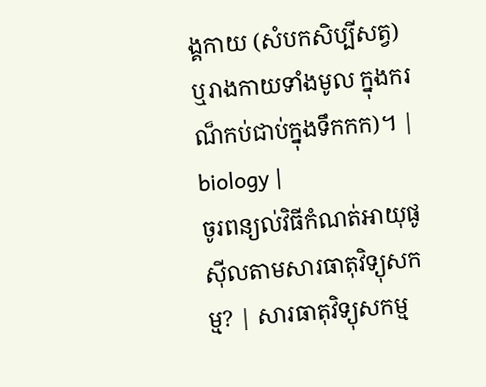ង្គកាយ (សំបកសិប្បីសត្វ) ឬរាងកាយទាំងមូល ក្នុងករណ៏កប់ជាប់ក្នុងទឹកកក)។ | biology |
ចូរពន្យល់វិធីកំណត់អាយុផូស៊ីលតាមសារធាតុវិទ្យុសកម្ម? | សារធាតុវិទ្យុសកម្ម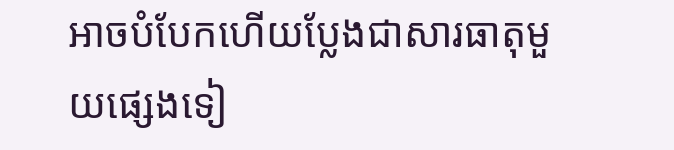អាចបំបែកហើយប្លែងជាសារធាតុមួយផ្សេងទៀ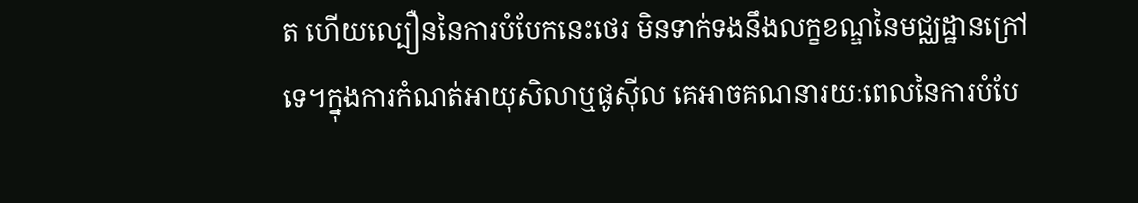ត ហើយល្បឿននៃការបំបែកនេះថេរ មិនទាក់ទងនឹងលក្ខខណ្ឌនៃមជ្ឈដ្ឋានក្រៅទេ។ក្នុងការកំណត់អាយុសិលាឬផូស៊ីល គេអាចគណនារយៈពេលនៃការបំបែ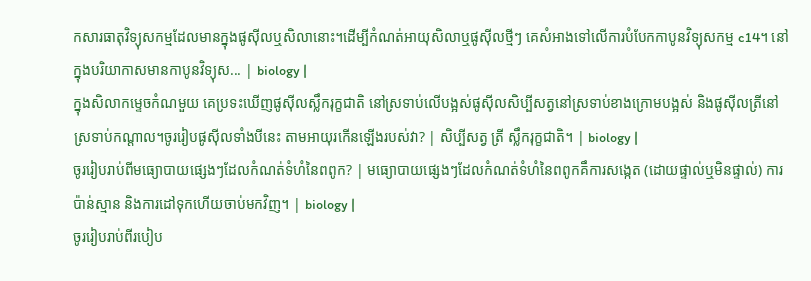កសារធាតុវិទ្យុសកម្មដែលមានក្នុងផូស៊ីលឬសិលានោះ។ដើម្បីកំណត់អាយុសិលាឬផូស៊ីលថ្មីៗ គេសំអាងទៅលើការបំបែកកាបូនវិទ្យុសកម្ម c14។ នៅក្នុងបរិយាកាសមានកាបូនវិទ្យុស... | biology |
ក្នុងសិលាកម្ទេចកំណមួយ គេប្រទះឃើញផូស៊ីលស្លឹករុក្ខជាតិ នៅស្រទាប់លើបង្អស់ផូស៊ីលសិប្បីសត្វនៅស្រទាប់ខាងក្រោមបង្អស់ និងផូស៊ីលត្រីនៅស្រទាប់កណ្តាល។ចូររៀបផូស៊ីលទាំងបីនេះ តាមអាយុរកើនឡើងរបស់វា? | សិប្បីសត្វ ត្រី ស្លឹករុក្ខជាតិ។ | biology |
ចូររៀបរាប់ពីមធ្យោបាយផ្សេងៗដែលកំណត់ទំហំនៃពពូក? | មធ្យោបាយផ្សេងៗដែលកំណត់ទំហំនៃពពូកគឹការសង្កេត (ដោយផ្ទាល់ឬមិនផ្ទាល់) ការប៉ាន់ស្មាន និងការដៅទុកហើយចាប់មកវិញ។ | biology |
ចូររៀបរាប់ពីរបៀប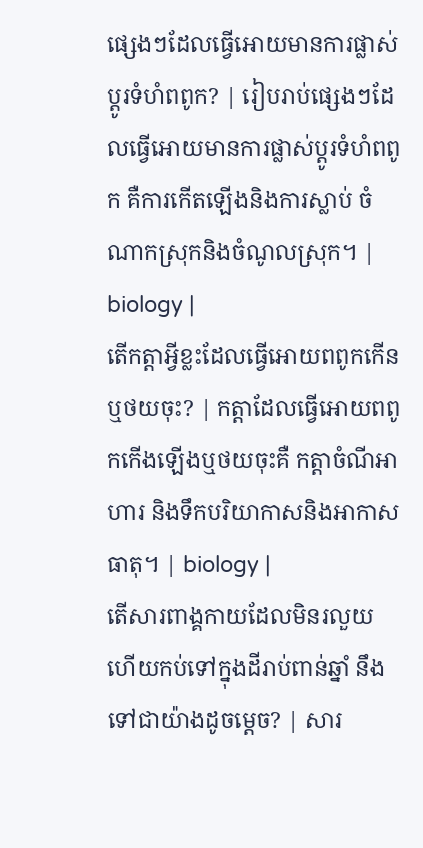ផ្សេងៗដែលធ្វើអោយមានការផ្លាស់ប្ដូរទំហំពពូក? | រៀបរាប់ផ្សេងៗដែលធ្វើអោយមានការផ្លាស់ប្ដូរទំហំពពូក គឺការកើតឡើងនិងការស្លាប់ ចំណាកស្រុកនិងចំណូលស្រុក។ | biology |
តើកត្តាអ្វីខ្លះដែលធ្វើអោយពពូកកើនឬថយចុះ? | កត្តាដែលធ្វើអោយពពូកកើងឡើងឬថយចុះគឺ កត្តាចំណីអាហារ និងទឹកបរិយាកាសនិងអាកាសធាតុ។ | biology |
តើសារពាង្គកាយដែលមិនរលួយ ហើយកប់ទៅក្នុងដីរាប់ពាន់ឆ្នាំ នឹងទៅជាយ៉ាងដូចម្តេច? | សារ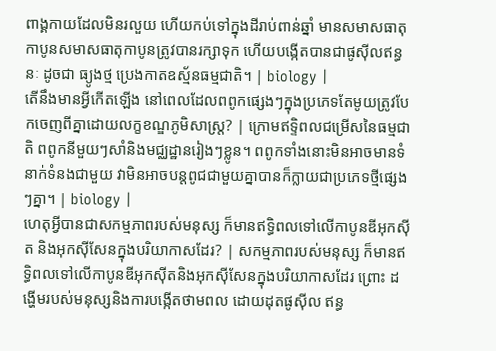ពាង្គកាយដែលមិនរលួយ ហើយកប់ទៅក្នុងដីរាប់ពាន់ឆ្នាំ មានសមាសធាតុកាបូនសមាសធាតុកាបូនត្រូវបានរក្សាទុក ហើយបង្កើតបានជាផូស៊ីលឥន្ធនៈ ដូចជា ធ្យូងថ្ម ប្រេងកាតឧស្ម័នធម្មជាតិ។ | biology |
តើនឹងមានអ្វីកើតឡើង នៅពេលដែលពពូកផ្សេងៗក្នុងប្រភេទតែមូយត្រូវបែកចេញពីគ្នាដោយលក្ខខណ្ឌភូមិសាស្ត្រ? | ក្រោមឥទ្ទិពលជម្រើសនៃធម្មជាតិ ពពូកនីមួយៗសាំនិងមជ្ឈដ្ឋានរៀងៗខ្លូន។ ពពូកទាំងនោះមិនអាចមានទំនាក់ទំនងជាមួយ វាមិនអាចបន្តពូជជាមួយគ្នាបានក៏ក្លាយជាប្រភេទថ្មីផ្សេងៗគ្នា។ | biology |
ហេតុអ្វីបានជាសកម្មភាពរបស់មនុស្ស ក៏មានឥទ្ធិពលទៅលើកាបូនឌីអុកស៊ីត និងអុកស៊ីសែនក្នុងបរិយាកាសដែរ? | សកម្មភាពរបស់មនុស្ស ក៏មានឥទ្ធិពលទៅលើកាបូនឌីអុកស៊ីតនិងអុកស៊ីសែនក្នុងបរិយាកាសដែរ ព្រោះ ដង្ហើមរបស់មនុស្សនិងការបង្កើតថាមពល ដោយដុតផូស៊ីល ឥន្ធ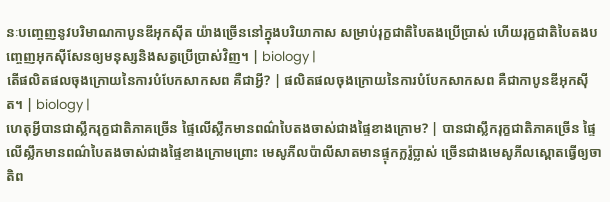នៈបញ្ចេញនូវបរិមាណកាបូនឌីអុកស៊ីត យ៉ាងច្រើននៅក្នុងបរិយាកាស សម្រាប់រុក្ខជាតិបៃតងប្រើប្រាស់ ហើយរុក្ខជាតិបៃតងបញ្ចេញអុកស៊ីសែនឲ្យមនុស្សនិងសត្វប្រើប្រាស់វិញ។ | biology |
តើផលិតផលចុងក្រោយនៃការបំបែកសាកសព គឺជាអ្វី? | ផលិតផលចុងក្រោយនៃការបំបែកសាកសព គឺជាកាបូនឌីអុកស៊ីត។ | biology |
ហេតុអ្វីបានជាស្លឹករុក្ខជាតិភាគច្រើន ផ្ទៃលើស្លឹកមានពណ៌បៃតងចាស់ជាងផ្ទៃខាងក្រោម? | បានជាស្លឹករុក្ខជាតិភាគច្រើន ផ្ទៃលើស្លឹកមានពណ៌បៃតងចាស់ជាងផ្ទៃខាងក្រោមព្រោះ មេសូភីលប៉ាលីសាតមានផ្ទុកក្លរ៉ូប្លាស់ ច្រើនជាងមេសូភីលស្ពោតធ្វើឲ្យចាតិព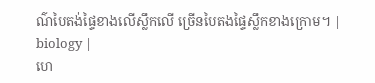ណ៌បៃតង់ផ្ទៃខាងលើស្លឹកលើ ច្រើនបៃតងផ្ទៃស្លឹកខាងក្រោម។ | biology |
ហេ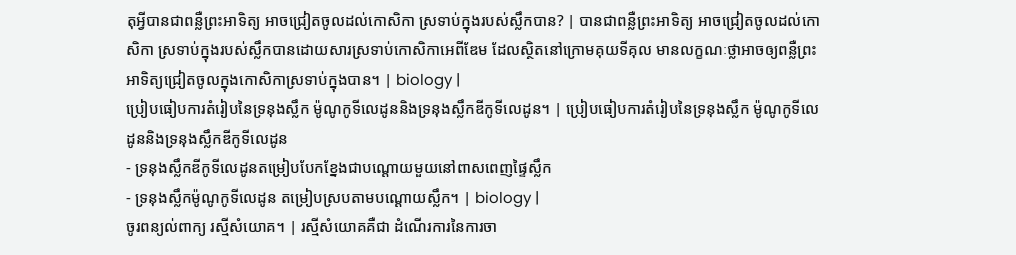តុអ្វីបានជាពន្លឺព្រះអាទិត្យ អាចជ្រៀតចូលដល់កោសិកា ស្រទាប់ក្នុងរបស់ស្លឹកបាន? | បានជាពន្លឺព្រះអាទិត្យ អាចជ្រៀតចូលដល់កោសិកា ស្រទាប់ក្នុងរបស់ស្លឹកបានដោយសារស្រទាប់កោសិកាអេពីឌែម ដែលស្ថិតនៅក្រោមគុយទីគុល មានលក្ខណៈថ្លាអាចឲ្យពន្លឺព្រះអាទិត្យជ្រៀតចូលក្នុងកោសិកាស្រទាប់ក្នុងបាន។ | biology |
ប្រៀបធៀបការតំរៀបនៃទ្រនុងស្លឹក ម៉ូណូកូទីលេដូននិងទ្រនុងស្លឹកឌីកូទីលេដូន។ | ប្រៀបធៀបការតំរៀបនៃទ្រនុងស្លឹក ម៉ូណូកូទីលេដូននិងទ្រនុងស្លឹកឌីកូទីលេដូន
- ទ្រនុងស្លឹកឌីកូទីលេដូនតម្រៀបបែកខ្នែងជាបណ្តោយមួយនៅពាសពេញផ្ទៃស្លឹក
- ទ្រនុងស្លឹកម៉ូណូកូទីលេដូន តម្រៀបស្របតាមបណ្តោយស្លឹក។ | biology |
ចូរពន្យល់ពាក្យ រស្មីសំយោគ។ | រស្មីសំយោគគឺជា ដំណើរការនៃការចា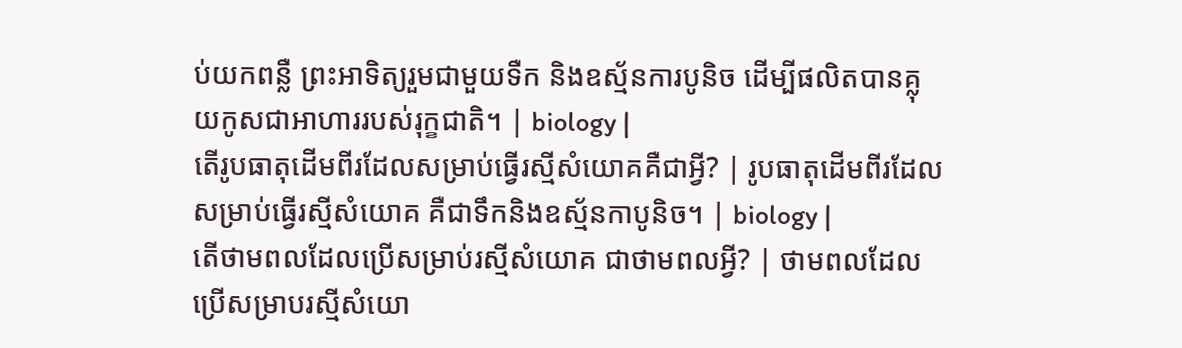ប់យកពន្លឺ ព្រះអាទិត្យរួមជាមួយទឺក និងឧស្ម័នការបូនិច ដើម្បីផលិតបានគ្លុយកូសជាអាហាររបស់រុក្ខជាតិ។ | biology |
តើរូបធាតុដើមពីរដែលសម្រាប់ធ្វើរស្មីសំយោគគឺជាអ្វី? | រូបធាតុដើមពីរដែលសម្រាប់ធ្វើរស្មីសំយោគ គឺជាទឹកនិងឧស្ម័នកាបូនិច។ | biology |
តើថាមពលដែលប្រើសម្រាប់រស្មីសំយោគ ជាថាមពលអ្វី? | ថាមពលដែលប្រើសម្រាបរស្មីសំយោ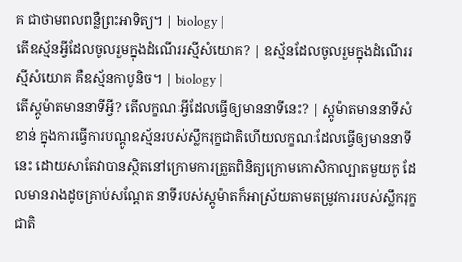គ ជាថាមពលពន្លឺព្រះអាទិត្យ។ | biology |
តើឧស្ម័នអ្វីដែលចូលរួមក្នុងដំណើររស្មីសំយោគ? | ឧស្ម័នដែលចូលរួមក្នុងដំណើររស្មីសំយោគ គឺឧស្ម័នកាបូនិច។ | biology |
តើស្តូម៉ាតមាននាទីអ្វី? តើលក្ខណៈអ្វីដែលធ្វើឲ្យមាននាទីនេះ? | ស្តូម៉ាតមាននាទីសំខាន់ ក្នុងការធ្វើការបណ្តូឧស្ម័នរបស់ស្លឹករុក្ខជាតិហើយលក្ខណៈដែលធ្វើឲ្យមាននាទីនេះ ដោយសាតែវាបានស្ថិតនៅក្រោមការត្រួតពិនិត្យក្រោមកោសិកាល្បាតមួយកូ ដែលមានរាងដូចគ្រាប់សណ្តែត នាទីរបស់ស្តូម៉ាតក៏អាស្រ័យតាមតម្រូវការរបស់ស្លឹករុក្ខជាតិ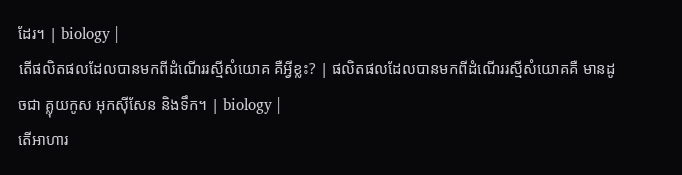ដែរ។ | biology |
តើផលិតផលដែលបានមកពីដំណើររស្មីសំយោគ គឺអ្វីខ្លះ? | ផលិតផលដែលបានមកពីដំណើររស្មីសំយោគគឺ មានដូចជា គ្លុយកូស អុកស៊ីសែន និងទឹក។ | biology |
តើអាហារ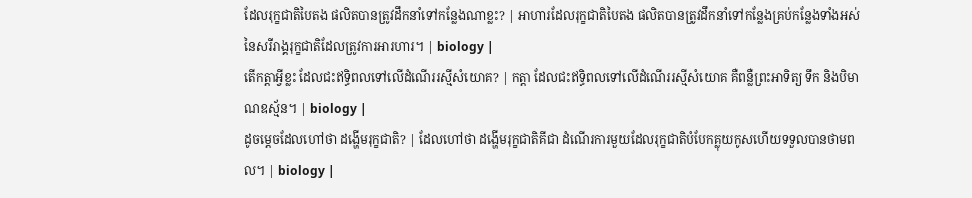ដែលរុក្ខជាតិបៃតង ផលិតបានត្រូវដឹកនាំទៅកន្លែងណាខ្លះ? | អាហារដែលរុក្ខជាតិបៃតង ផលិតបានត្រូវដឹកនាំទៅកន្លែងគ្រប់កន្លែងទាំងអស់នៃសរីរាង្គរុក្ខជាតិដែលត្រូវការអារហារ។ | biology |
តើកត្តាអ្វីខ្លះ ដែលជះឥទ្ធិពលទៅលើដំណើររស្មីសំយោគ? | កត្តា ដែលជះឥទ្ធិពលទៅលើដំណើររស្មីសំយោគ គឺពន្លឺព្រះអាទិត្យ ទឹក និងបិមាណឧស្ម័ន។ | biology |
ដូចម្តេចដែលហៅថា ដង្ហើមរុក្ខជាតិ? | ដែលហៅថា ដង្ហើមរុក្ខជាតិគីជា ដំណើរការមួយដែលរុក្ខជាតិបំបែកគ្លុយកូសហើយទទួលបានថាមពល។ | biology |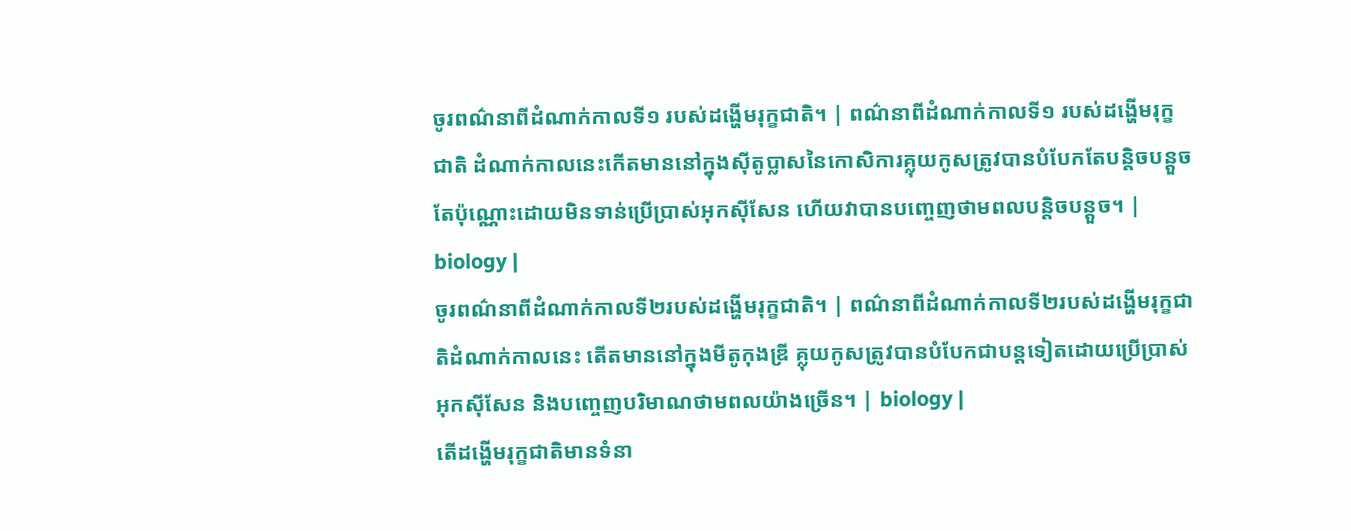ចូរពណ៌នាពីដំណាក់កាលទី១ របស់ដង្ហើមរុក្ខជាតិ។ | ពណ៌នាពីដំណាក់កាលទី១ របស់ដង្ហើមរុក្ខជាតិ ដំណាក់កាលនេះកើតមាននៅក្នុងស៊ីតូប្លាសនៃកោសិការគ្លុយកូសត្រូវបានបំបែកតែបនិ្តចបន្តួចតែប៉ុណ្ណោះដោយមិនទាន់ប្រើប្រាស់អុកស៊ីសែន ហើយវាបានបញ្ចេញថាមពលបន្តិចបន្តួច។ | biology |
ចូរពណ៌នាពីដំណាក់កាលទី២របស់ដង្ហើមរុក្ខជាតិ។ | ពណ៌នាពីដំណាក់កាលទី២របស់ដង្ហើមរុក្ខជាតិដំណាក់កាលនេះ តើតមាននៅក្នុងមីតូកុងឌ្រី គ្លុយកូសត្រូវបានបំបែកជាបន្តទៀតដោយប្រើប្រាស់អុកស៊ីសែន និងបញ្ចេញបរិមាណថាមពលយ៉ាងច្រើន។ | biology |
តើដង្ហើមរុក្ខជាតិមានទំនា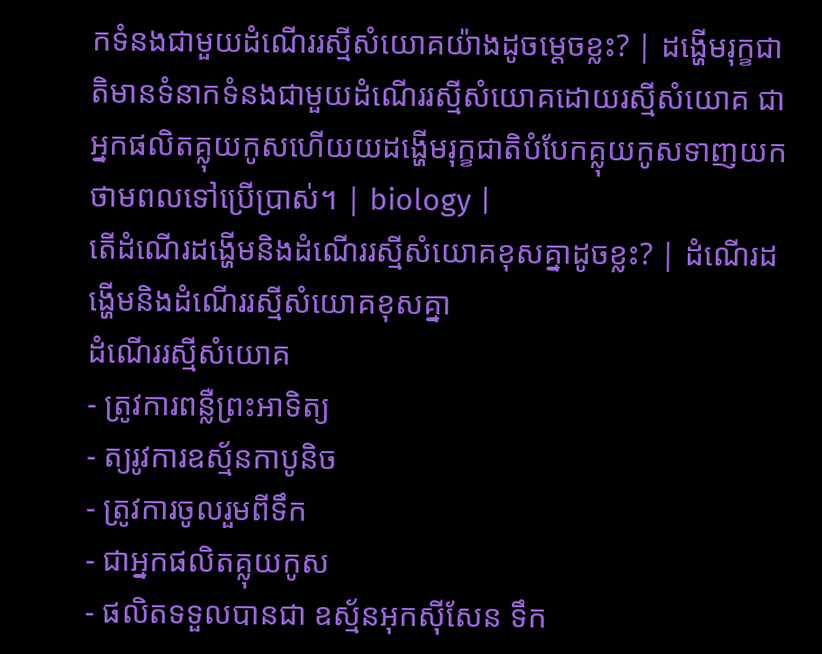កទំនងជាមួយដំណើររស្មីសំយោគយ៉ាងដូចម្តេចខ្លះ? | ដង្ហើមរុក្ខជាតិមានទំនាកទំនងជាមួយដំណើររស្មីសំយោគដោយរស្មីសំយោគ ជាអ្នកផលិតគ្លុយកូសហើយយដង្ហើមរុក្ខជាតិបំបែកគ្លុយកូសទាញយកថាមពលទៅប្រើប្រាស់។ | biology |
តើដំណើរដង្ហើមនិងដំណើររស្មីសំយោគខុសគ្នាដូចខ្លះ? | ដំណើរដង្ហើមនិងដំណើររស្មីសំយោគខុសគ្នា
ដំណើររស្មីសំយោគ
- ត្រូវការពន្លឺព្រះអាទិត្យ
- ត្យរូវការឧស្ម័នកាបូនិច
- ត្រូវការចូលរួមពីទឹក
- ជាអ្នកផលិតគ្លុយកូស
- ផលិតទទួលបានជា ឧស្ម័នអុកស៊ីសែន ទឹក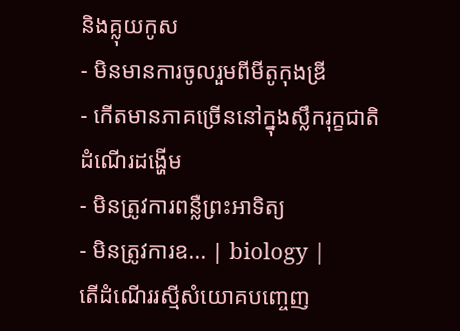និងគ្លុយកូស
- មិនមានការចូលរួមពីមីតូកុងឌ្រី
- កើតមានភាគច្រើននៅក្នុងស្លឹករុក្ខជាតិ
ដំណើរដង្ហើម
- មិនត្រូវការពន្លឺព្រះអាទិត្យ
- មិនត្រូវការឧ... | biology |
តើដំណើររស្មីសំយោគបញ្ចេញ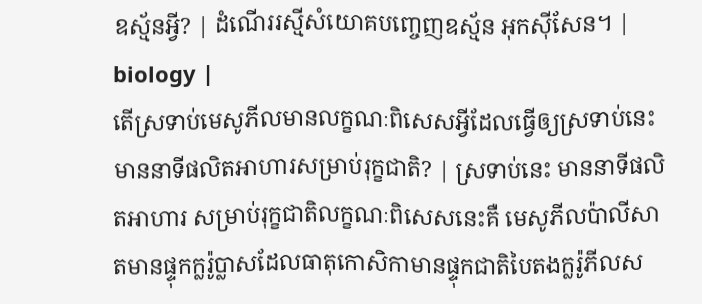ឧស្ម័នអ្វី? | ដំណើររស្មីសំយោគបញ្ចេញឧស្ម័ន អុកស៊ីសែន។ | biology |
តើស្រទាប់មេសូភីលមានលក្ខណៈពិសេសអ្វីដែលធ្វើឲ្យស្រទាប់នេះមាននាទីផលិតអាហារសម្រាប់រុក្ខជាតិ? | ស្រទាប់នេះ មាននាទីផលិតអាហារ សម្រាប់រុក្ខជាតិលក្ខណៈពិសេសនេះគឺ មេសូភីលប៉ាលីសាតមានផ្ទុកក្លរ៉ូប្លាសដែលធាតុកោសិកាមានផ្ទុកជាតិបៃតងក្លរ៉ូភីលស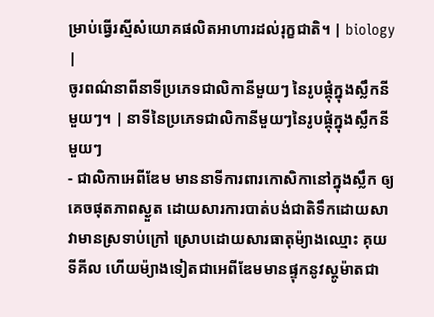ម្រាប់ធ្វើរស្មីសំយោគផលិតអាហារដល់រុក្ខជាតិ។ | biology |
ចូរពណ៌នាពីនាទីប្រភេទជាលិកានីមួយៗ នៃរូបផ្គុំក្នុងស្លឹកនីមួយៗ។ | នាទីនៃប្រភេទជាលិកានីមួយៗនៃរូបផ្គុំក្នុងស្លឹកនីមួយៗ
- ជាលិកាអេពីឌែម មាននាទីការពារកោសិកានៅក្នុងស្លឹក ឲ្យគេចផុតភាពស្ងួត ដោយសារការបាត់បង់ជាតិទឹកដោយសាវាមានស្រទាប់ក្រៅ ស្រោបដោយសារធាតុម៉្យាងឈ្មោះ គុយទីគីល ហើយម៉្យាងទៀតជាអេពីឌែមមានផ្ទុកនូវស្តូម៉ាតជា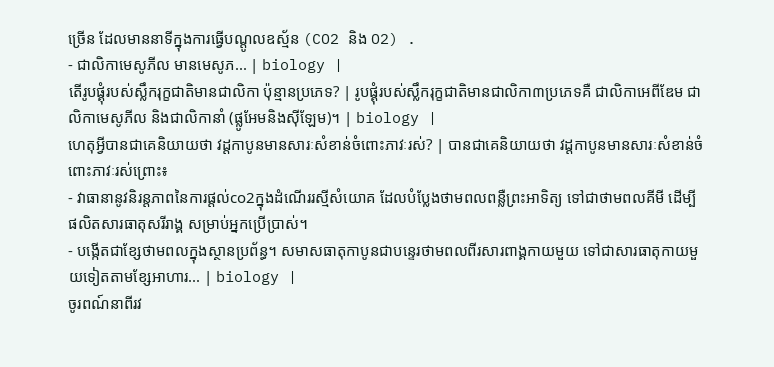ច្រើន ដែលមាននាទីក្នុងការធ្វើបណ្តូលឧស្ម័ន (CO2 និង O2) .
- ជាលិកាមេសូភីល មានមេសូភ... | biology |
តើរូបផ្គុំរបស់ស្លឹករុក្ខជាតិមានជាលិកា ប៉ុន្មានប្រភេទ? | រូបផ្គុំរបស់ស្លឹករុក្ខជាតិមានជាលិកា៣ប្រភេទគឺ ជាលិកាអេពីឌែម ជាលិកាមេសូភីល និងជាលិកានាំ (ផ្លូអែមនិងស៊ីឡែម)។ | biology |
ហេតុអ្វីបានជាគេនិយាយថា វដ្តកាបូនមានសារៈសំខាន់ចំពោះភាវៈរស់? | បានជាគេនិយាយថា វដ្តកាបូនមានសារៈសំខាន់ចំពោះភាវៈរស់ព្រោះ៖
- វាធានានូវនិរន្តភាពនៃការផ្តល់co2ក្នុងដំណើររស្មីសំយោគ ដែលបំប្លែងថាមពលពន្លឺព្រះអាទិត្យ ទៅជាថាមពលគីមី ដើម្បីផលិតសារធាតុសរីរាង្គ សម្រាប់អ្នកប្រើប្រាស់។
- បង្កើតជាខ្សែថាមពលក្នុងស្ថានប្រព័ន្ធ។ សមាសធាតុកាបូនជាបន្ទេរថាមពលពីរសារពាង្គកាយមួយ ទៅជាសារធាតុកាយមួយទៀតតាមខ្សែអាហារ... | biology |
ចូរពណ៍នាពីរវ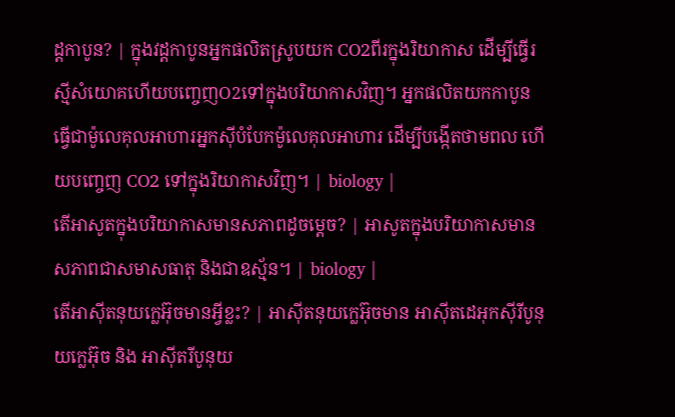ដ្ដកាបូន? | ក្នុងវដ្ដកាបូនអ្នកផលិតស្រូបយក CO2ពីរក្នុងរិយាកាស ដើម្បីធ្វើរស្មីសំយោគហើយបញ្ចេញO2ទៅក្នុងបរិយាកាសវិញ។ អ្នកផលិតយកកាបូន ធ្វើជាម៉ូលេគុលអាហារអ្នកស៊ីបំបែកម៉ូលេគុលអាហារ ដើម្បីបង្កើតថាមពល ហើយបញ្ចេញ CO2 ទៅក្នុងរិយាកាសវិញ។ | biology |
តើអាសូតក្នុងបរិយាកាសមានសភាពដូចម្តេច? | អាសូតក្នុងបរិយាកាសមានសភាពជាសមាសធាតុ និងជាឧស្ម័ន។ | biology |
តើអាស៊ីតនុយក្លេអ៊ុចមានអ្វីខ្លះ? | អាស៊ីតនុយក្លេអ៊ុចមាន អាស៊ីតដេអុកស៊ីរីបូនុយក្លេអ៊ុច និង អាស៊ីតរីបូនុយ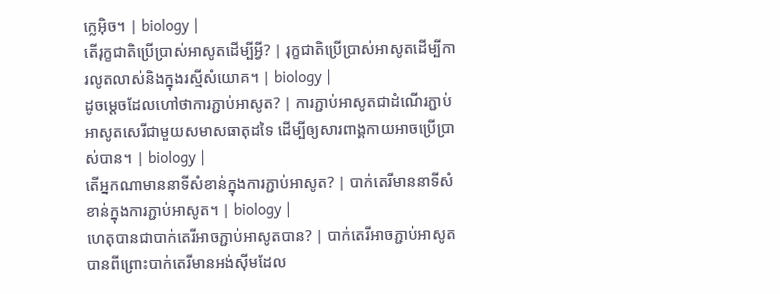ក្លេអ៊ិច។ | biology |
តើរុក្ខជាតិប្រើប្រាស់អាសូតដើម្បីអ្វី? | រុក្ខជាតិប្រើប្រាស់អាសូតដើម្បីការលូតលាស់និងក្នុងរស្មីសំយោគ។ | biology |
ដូចម្តេចដែលហៅថាការភ្ជាប់អាសូត? | ការភ្ជាប់អាសូតជាដំណើរភ្ជាប់អាសូតសេរីជាមួយសមាសធាតុដទៃ ដើម្បីឲ្យសារពាង្គកាយអាចប្រើប្រាស់បាន។ | biology |
តើអ្នកណាមាននាទីសំខាន់ក្នុងការភ្ជាប់អាសូត? | បាក់តេរីមាននាទីសំខាន់ក្នុងការភ្ជាប់អាសូត។ | biology |
ហេតុបានជាបាក់តេរីអាចភ្ជាប់អាសូតបាន? | បាក់តេរីអាចភ្ជាប់អាសូតបានពីព្រោះបាក់តេរីមានអង់ស៊ីមដែល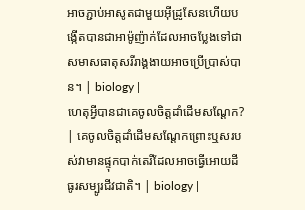អាចភ្ជាប់អាសូតជាមួយអ៊ីដ្រូសែនហើយបង្កើតបានជាអាម៉ូញ៉ាក់ដែលអាចប្លែងទៅជាសមាសធាតុសរីរាង្គងាយអាចប្រើប្រាស់បាន។ | biology |
ហេតុអ្វីបានជាគេចូលចិត្តដាំដើមសណ្ដែក? | គេចូលចិត្តដាំដើមសណ្ដែកព្រោះឬសរបស់វាមានផ្ទុកបាក់តេរីដែលអាចធ្វើអោយដីធូរសម្បូរជីវជាតិ។ | biology |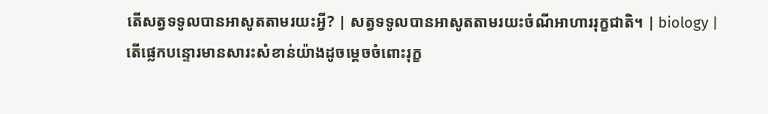តើសត្វទទូលបានអាសូតតាមរយះអ្វី? | សត្វទទូលបានអាសូតតាមរយះចំណីអាហាររុក្ខជាតិ។ | biology |
តើផ្លេកបន្ទោរមានសារះសំខាន់យ៉ាងដូចម្ដេចចំពោះរុក្ខ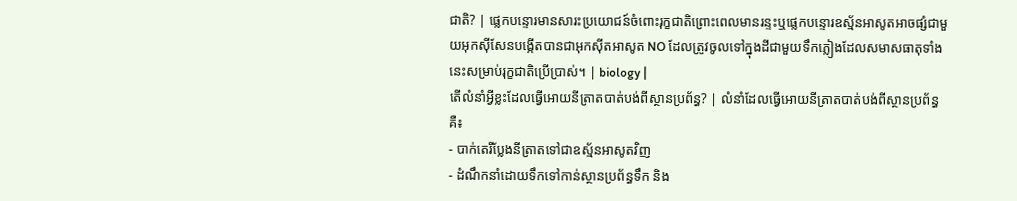ជាតិ? | ផ្លេកបន្ទោរមានសារះប្រយោជន៍ចំពោះរុក្ខជាតិព្រោះពេលមានរន្ទះឬផ្លេកបន្ទោរឧស្ម័នអាសូតអាចផ្សំជាមួយអុកស៊ីសែនបង្កើតបានជាអុកស៊ីតអាសូត NO ដែលត្រូវចូលទៅក្នុងដីជាមួយទឹកភ្លៀងដែលសមាសធាតុទាំងនេះសម្រាប់រុក្ខជាតិប្រើប្រាស់។ | biology |
តើលំនាំអ្វីខ្លះដែលធ្វើអោយនីត្រាតបាត់បង់ពីស្ថានប្រព័ន្ធ? | លំនាំដែលធ្វើអោយនីត្រាតបាត់បង់ពីស្ថានប្រព័ន្ធគឺ៖
- បាក់តេរីប្លែងនីត្រាតទៅជាឧស្ម័នអាសូតវិញ
- ដំណឹកនាំដោយទឹកទៅកាន់ស្ថានប្រព័ន្ធទឹក និង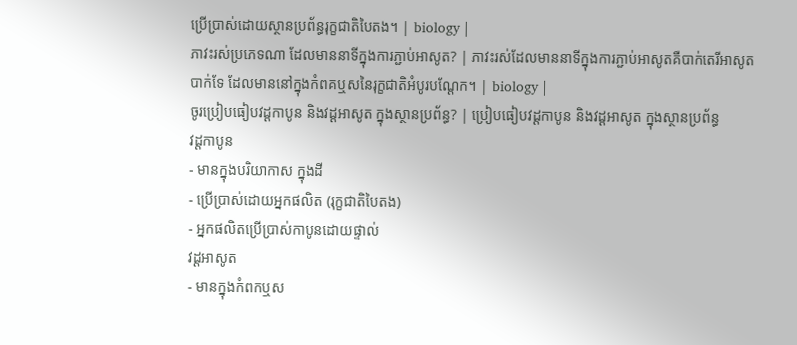ប្រើប្រាស់ដោយស្ថានប្រព័ន្ធរុក្ខជាតិបៃតង។ | biology |
ភាវះរស់ប្រភេទណា ដែលមាននាទីក្នុងការភ្ជាប់អាសូត? | ភាវះរស់ដែលមាននាទីក្នុងការភ្ជាប់អាសូតគឺបាក់តេរីអាសូតបាក់ទែ ដែលមាននៅក្នុងកំពគឬសនៃរុក្ខជាតិអំបូរបណ្ដែក។ | biology |
ចូរប្រៀបធៀបវដ្តកាបូន និងវដ្តអាសូត ក្នុងស្ថានប្រព័ន្ធ? | ប្រៀបធៀបវដ្តកាបូន និងវដ្តអាសូត ក្នុងស្ថានប្រព័ន្ធ
វដ្តកាបូន
- មានក្នុងបរិយាកាស ក្នុងដី
- ប្រើប្រាស់ដោយអ្នកផលិត (រុក្ខជាតិបៃតង)
- អ្នកផលិតប្រើប្រាស់កាបូនដោយផ្ទាល់
វដ្តអាសូត
- មានក្នុងកំពកឬស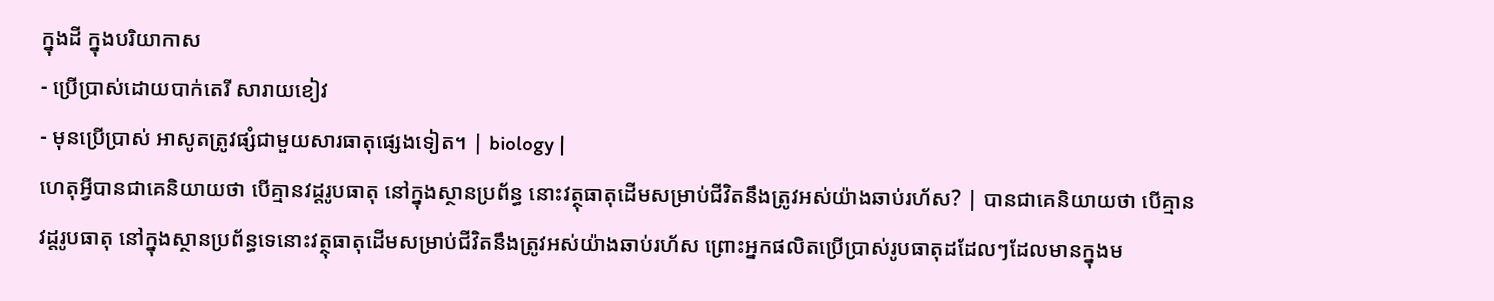ក្នុងដី ក្នុងបរិយាកាស
- ប្រើប្រាស់ដោយបាក់តេរី សារាយខៀវ
- មុនប្រើប្រាស់ អាសូតត្រូវផ្សំជាមួយសារធាតុផ្សេងទៀត។ | biology |
ហេតុអ្វីបានជាគេនិយាយថា បើគ្មានវដ្តរូបធាតុ នៅក្នុងស្ថានប្រព័ន្ធ នោះវត្ថុធាតុដើមសម្រាប់ជីវិតនឹងត្រូវអស់យ៉ាងឆាប់រហ័ស? | បានជាគេនិយាយថា បើគ្មានវដ្តរូបធាតុ នៅក្នុងស្ថានប្រព័ន្ធទេនោះវត្ថុធាតុដើមសម្រាប់ជីវិតនឹងត្រូវអស់យ៉ាងឆាប់រហ័ស ព្រោះអ្នកផលិតប្រើប្រាស់រូបធាតុដដែលៗដែលមានក្នុងម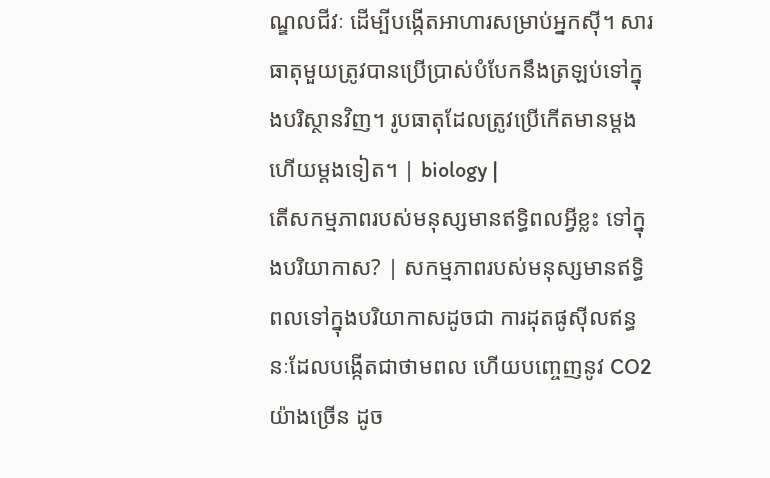ណ្ឌលជីវៈ ដើម្បីបង្កើតអាហារសម្រាប់អ្នកស៊ី។ សារធាតុមួយត្រូវបានប្រើប្រាស់បំបែកនឹងត្រឡប់ទៅក្នុងបរិស្ថានវិញ។ រូបធាតុដែលត្រូវប្រើកើតមានម្តងហើយម្តងទៀត។ | biology |
តើសកម្មភាពរបស់មនុស្សមានឥទ្ធិពលអ្វីខ្លះ ទៅក្នុងបរិយាកាស? | សកម្មភាពរបស់មនុស្សមានឥទ្ធិពលទៅក្នុងបរិយាកាសដូចជា ការដុតផូស៊ីលឥន្ធនៈដែលបង្កើតជាថាមពល ហើយបញ្ចេញនូវ CO2 យ៉ាងច្រើន ដូច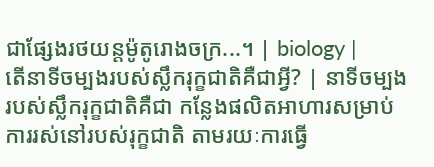ជាផ្សែងរថយន្តម៉ូតូរោងចក្រ...។ | biology |
តើនាទីចម្បងរបស់ស្លឹករុក្ខជាតិគឺជាអ្វី? | នាទីចម្បងរបស់ស្លឹករុក្ខជាតិគឺជា កន្លែងផលិតអាហារសម្រាប់ការរស់នៅរបស់រុក្ខជាតិ តាមរយៈការធ្វើ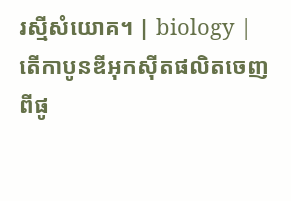រស្មីសំយោគ។ | biology |
តើកាបូនឌីអុកស៊ីតផលិតចេញពីផូ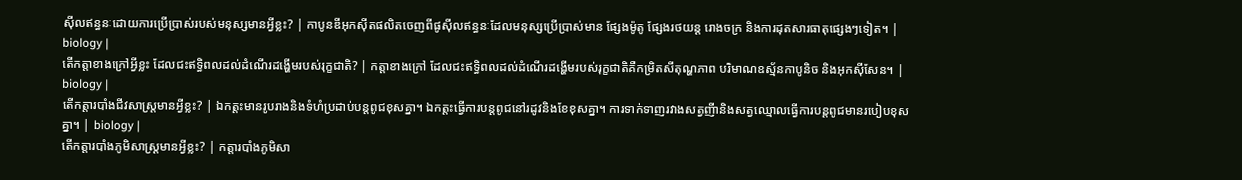ស៊ីលឥន្ធនៈដោយការប្រើប្រាស់របស់មនុស្សមានអ្វីខ្លះ? | កាបូនឌីអុកស៊ីតផលិតចេញពីផូស៊ីលឥន្ធនៈដែលមនុស្សប្រើប្រាស់មាន ផ្សែងម៉ូតូ ផ្សែងរថយន្ត រោងចក្រ និងការដុតសារធាតុផ្សេងៗទៀត។ | biology |
តើកត្តាខាងក្រៅអ្វីខ្លះ ដែលជះឥទ្ធិពលដល់ដំណើរដង្ហើមរបស់រុក្ខជាតិ? | កត្តាខាងក្រៅ ដែលជះឥទ្ធិពលដល់ដំណើរដង្ហើមរបស់រុក្ខជាតិគឺកម្រិតសីតុណ្ហភាព បរិមាណឧស្ម័នកាបូនិច និងអុកស៊ីសែន។ | biology |
តើកត្តារបាំងជីវសាស្ត្រមានអ្វីខ្លះ? | ឯកត្តះមានរូបរាងនិងទំហំប្រដាប់បន្តពូជខុសគ្នា។ ឯកត្តះធ្វើការបន្តពូជនៅរដូវនិងខែខុសគ្នា។ ការទាក់ទាញរវាងសត្វញីានិងសត្វឈ្មោលធ្វើការបន្តពូជមានរបៀបខុសគ្នា។ | biology |
តើកត្តារបាំងភូមិសាស្រ្ដមានអ្វីខ្លះ? | កត្តារបាំងភូមិសា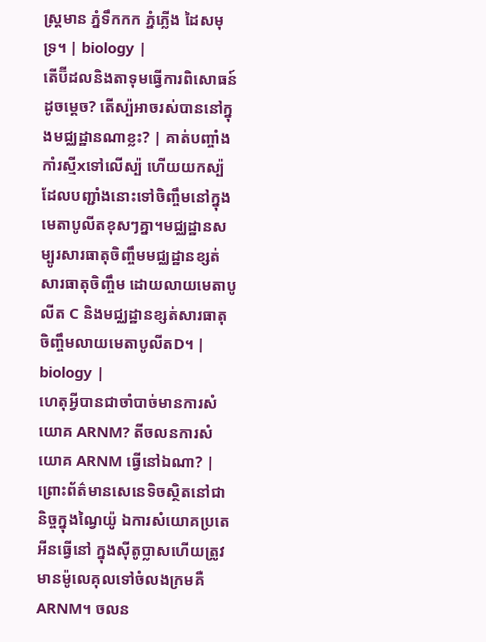ស្រ្ដមាន ភ្នំទឹកកក ភ្នំភ្លើង ដៃសមុទ្រ។ | biology |
តើប៊ីដលនិងតាទុមធ្វើការពិសោធន៍ដូចម្តេច? តើស្ប៉អាចរស់បាននៅក្នុងមជ្ឈដ្ឋានណាខ្លះ? | គាត់បញ្ចាំងកាំរស្មីxទៅលើស្ប៉ ហើយយកស្ប៉ដែលបញ្ជាំងនោះទៅចិញ្ចឹមនៅក្នុងមេតាបូលីតខុសៗគ្នា។មជ្ឈដ្ឋានសម្បូរសារធាតុចិញ្ចឹមមជ្ឈដ្ឋានខ្សត់សារធាតុចិញ្ចឹម ដោយលាយមេតាបូលីត C និងមជ្ឈដ្ឋានខ្សត់សារធាតុចិញ្ចឹមលាយមេតាបូលីតD។ | biology |
ហេតុអ្វីបានជាចាំបាច់មានការសំយោគ ARNM? តីចលនការសំយោគ ARNM ធ្វើនៅឯណា? | ព្រោះព័ត៌មានសេនេទិចស្ថិតនៅជានិច្ចក្នុងណ្វៃយ៉ូ ឯការសំយោគប្រតេអីនធ្វើនៅ ក្នុងស៊ីតូប្លាសហើយត្រូវមានម៉ូលេគុលទៅចំលងក្រមគឺ ARNM។ ចលន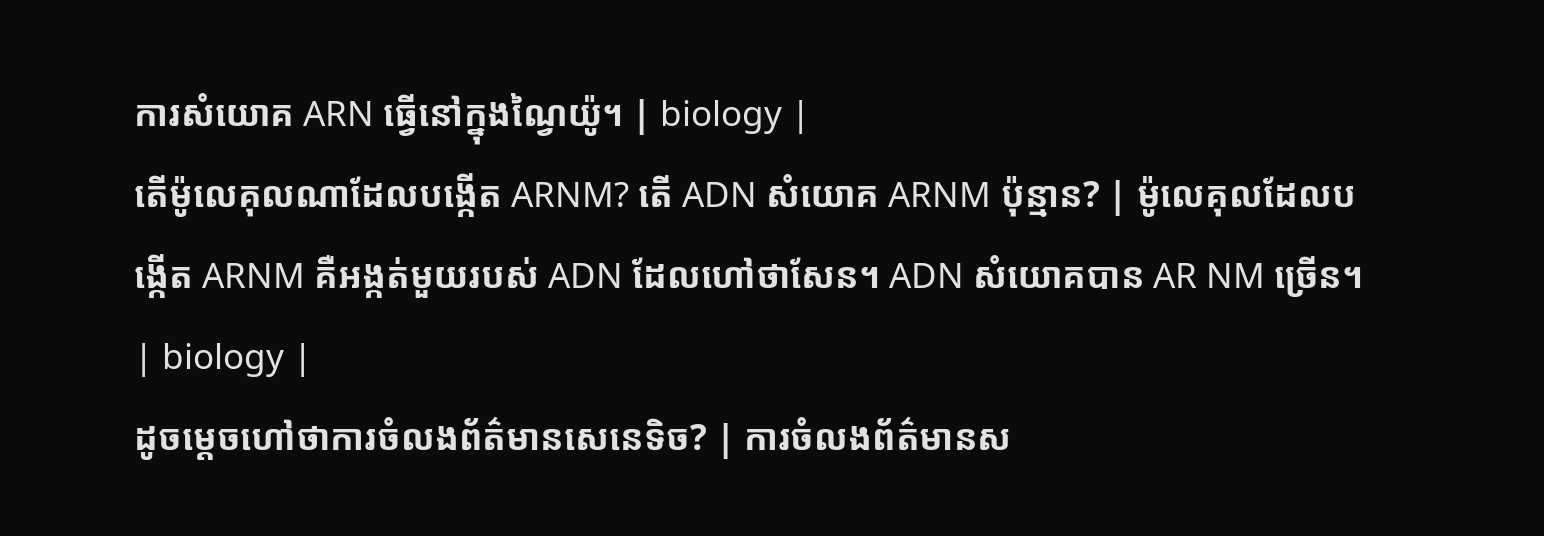ការសំយោគ ARN ធ្វើនៅក្នុងណ្វៃយ៉ូ។ | biology |
តើម៉ូលេគុលណាដែលបង្កើត ARNM? តើ ADN សំយោគ ARNM ប៉ុន្មាន? | ម៉ូលេគុលដែលបង្កើត ARNM គឺអង្កត់មួយរបស់ ADN ដែលហៅថាសែន។ ADN សំយោគបាន AR NM ច្រើន។ | biology |
ដូចម្តេចហៅថាការចំលងព័ត៌មានសេនេទិច? | ការចំលងព័ត៌មានស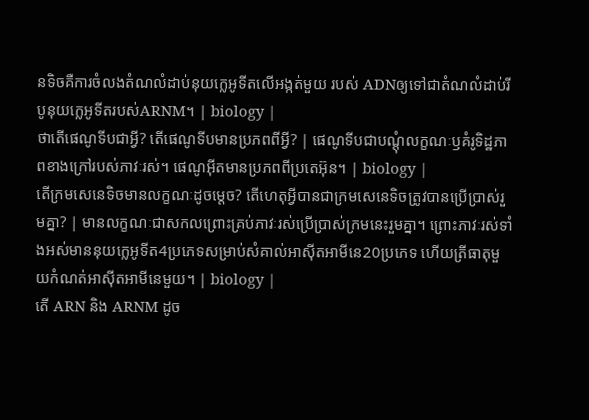នទិចគឺការចំលងតំណលំដាប់នុយក្លេអូទីតលើអង្កត់មួយ របស់ ADNឲ្យទៅជាតំណលំដាប់រីបូនុយក្លេអូទីតរបស់ARNM។ | biology |
ថាតើផេណូទីបជាអ្វី? តើផេណូទីបមានប្រភពពីអ្វី? | ផេណូទីបជាបណ្ដុំលក្ខណៈឫគំរូទិដ្ឋភាពខាងក្រៅរបស់ភាវៈរស់។ ផេណូអ៊ីតមានប្រភពពីប្រតេអ៊ុន។ | biology |
តើក្រមសេនេទិចមានលក្ខណៈដូចម្តេច? តើហេតុអ្វីបានជាក្រមសេនេទិចត្រូវបានប្រើប្រាស់រួមគ្នា? | មានលក្ខណៈជាសកលព្រោះគ្រប់ភាវៈរស់ប្រើប្រាស់ក្រមនេះរួមគ្នា។ ព្រោះភាវៈរស់ទាំងអស់មាននុយក្លេអូទីត4ប្រភេទសម្រាប់សំគាល់អាស៊ីតអាមីនេ20ប្រភេទ ហើយត្រីធាតុមួយកំណត់អាស៊ីតអាមីនេមួយ។ | biology |
តើ ARN និង ARNM ដូច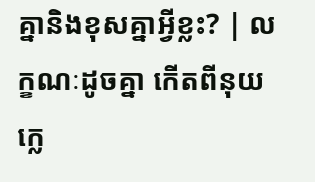គ្នានិងខុសគ្នាអ្វីខ្លះ? | លក្ខណៈដូចគ្នា កើតពីនុយក្លេ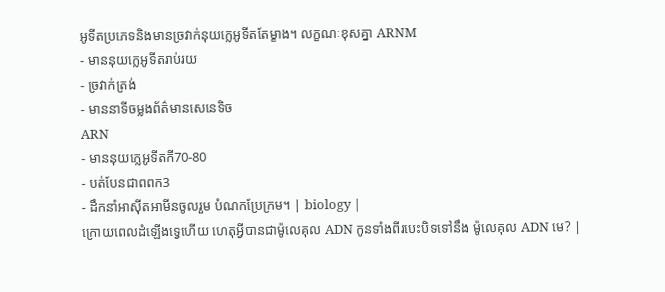អូទីតប្រភេទនិងមានច្រវាក់នុយក្លេអូទីតតែម្ខាង។ លក្ខណៈខុសគ្នា ARNM
- មាននុយក្លេអូទីតរាប់រយ
- ច្រវាក់ត្រង់
- មាននាទីចម្លងព័ត៌មានសេនេទិច
ARN
- មាននុយក្លេអូទីតកី70-80
- បត់បែនជាពពក3
- ដឹកនាំអាស៊ីតអាមីនចូលរួម បំណកប្រែក្រម។ | biology |
ក្រោយពេលដំឡើងទ្វេហើយ ហេតុអ្វីបានជាម៉ូលេគុល ADN កូនទាំងពីរបេះបិទទៅនឹង ម៉ូលេគុល ADN មេ? |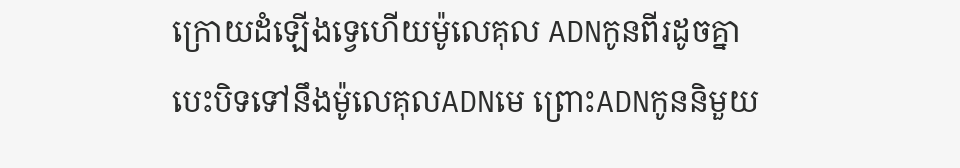ក្រោយដំឡើងទ្វេហើយម៉ូលេគុល ADNកូនពីរដូចគ្នាបេះបិទទៅនឹងម៉ូលេគុលADNមេ ព្រោះADNកូននិមួយ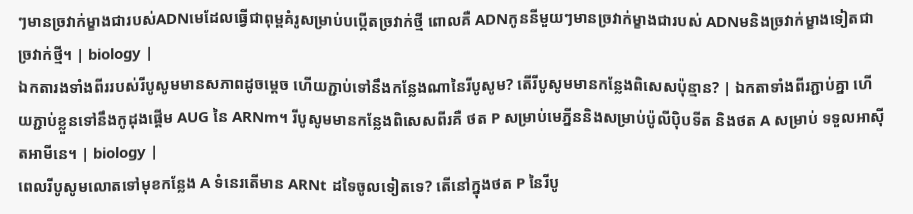ៗមានច្រវាក់ម្ខាងជារបស់ADNមេដែលធ្វើជាពុម្ពគំរូសម្រាប់បប្កើតច្រវាក់ថ្មី ពោលគឺ ADNកូននីមួយៗមានច្រវាក់ម្ខាងជារបស់ ADNមនិងច្រវាក់ម្ខាងទៀតជាច្រវាក់ថ្មី។ | biology |
ឯកតារងទាំងពីររបស់រីបូសូមមានសភាពដូចម្តេច ហើយភ្ជាប់ទៅនឹងកន្លែងណានៃរីបូសូម? តើរីបូសូមមានកន្លែងពិសេសប៉ុន្មាន? | ឯកតាទាំងពីរភ្ជាប់គ្នា ហើយភ្ជាប់ខ្លួនទៅនឹងកូដុងផ្តើម AUG នៃ ARNm។ រីបូសូមមានកន្លែងពិសេសពីរគឺ ថត P សម្រាប់មេភ្នីននិងសម្រាប់ប៉ូលីប៉ិបទីត និងថត A សម្រាប់ ទទួលអាស៊ីតអាមីនេ។ | biology |
ពេលរីបូសូមលោតទៅមុខកន្លែង A ទំនេរតើមាន ARNt ដទៃចូលទៀតទេ? តើនៅក្នុងថត P នៃរីបូ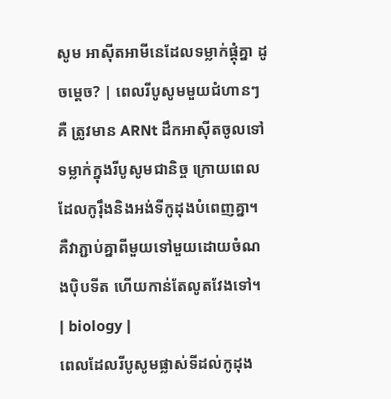សូម អាស៊ីតអាមីនេដែលទម្លាក់ផ្ដុំគ្នា ដូចម្ដេច? | ពេលរីបូសូមមួយជំហានៗគឺ ត្រូវមាន ARNt ដឹកអាស៊ីតចូលទៅទម្លាក់ក្នុងរីបូសូមជានិច្ច ក្រោយពេលដែលកូរ៉ឹងនិងអង់ទីកូដុងបំពេញគ្នា។ គឺវាភ្ជាប់គ្នាពីមួយទៅមួយដោយចំណងប៉ិបទីត ហើយកាន់តែលូតវែងទៅ។ | biology |
ពេលដែលរីបូសូមផ្លាស់ទីដល់កូដុង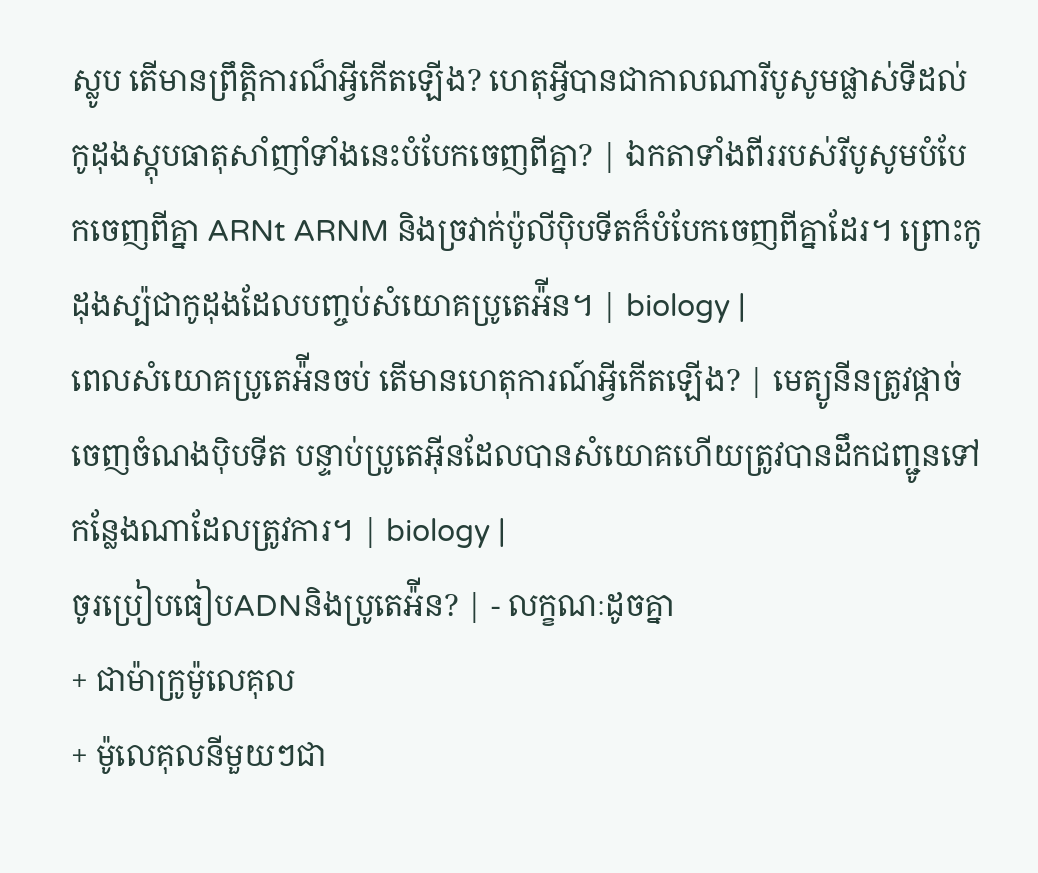ស្លូប តើមានព្រឹត្តិការណ៏អ្វីកើតឡើង? ហេតុអ្វីបានជាកាលណារីបូសូមផ្លាស់ទីដល់កូដុងស្តុបធាតុសាំញាំទាំងនេះបំបែកចេញពីគ្នា? | ឯកតាទាំងពីររបស់រីបូសូមបំបែកចេញពីគ្នា ARNt ARNM និងច្រវាក់ប៉ូលីប៉ិបទីតក៏បំបែកចេញពីគ្នាដែរ។ ព្រោះកូដុងស្ប៉ជាកូដុងដែលបញ្ចប់សំយោគប្រូតេអ៉ីន។ | biology |
ពេលសំយោគប្រូតេអ៉ីនចប់ តើមានហេតុការណ៍អ្វីកើតឡើង? | មេត្យូនីនត្រូវផ្កាច់ចេញចំណងប៉ិបទីត បន្ទាប់ប្រូតេអ៊ីនដែលបានសំយោគហើយត្រូវបានដឹកជញ្ជូនទៅកន្លែងណាដែលត្រូវការ។ | biology |
ចូរប្រៀបធៀបADNនិងប្រូតេអ៉ីន? | - លក្ខណៈដូចគ្នា
+ ជាម៉ាក្រូម៉ូលេគុល
+ ម៉ូលេគុលនីមួយៗជា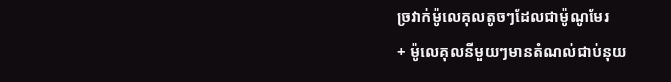ច្រវាក់ម៉ូលេគុលតូចៗដែលជាម៉ូណូមែរ
+ ម៉ូលេគុលនីមួយៗមានតំណល់ជាប់នុយ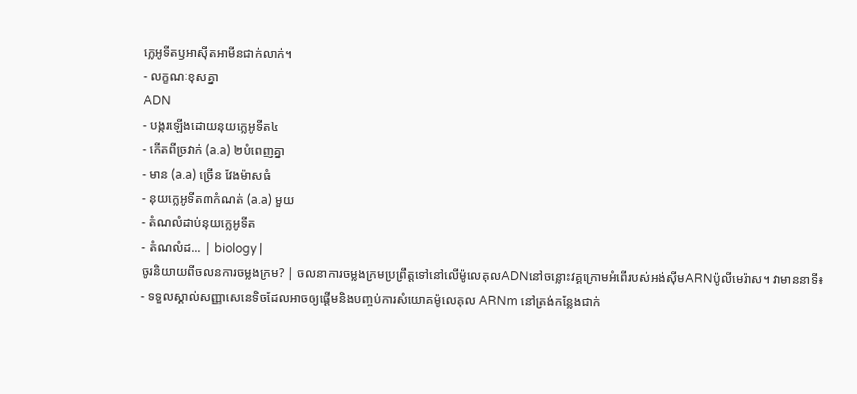ក្លេអូទីតឫអាស៊ីតអាមីនជាក់លាក់។
- លក្ខណៈខុសគ្នា
ADN
- បង្ករឡើងដោយនុយក្លេអូទីត៤
- កើតពីច្រវាក់ (a.a) ២បំពេញគ្នា
- មាន (a.a) ច្រើន វែងម៉ាសធំ
- នុយក្លេអូទីត៣កំណត់ (a.a) មួយ
- តំណលំដាប់នុយក្លេអូទីត
- តំណលំដ... | biology |
ចូរនិយាយពីចលនការចម្លងក្រម? | ចលនាការចម្លងក្រមប្រព្រឹត្តទៅនៅលើម៉ូលេគុលADNនៅចន្លោះវគ្គក្រោមអំពើរបស់អង់ស៊ីមARNប៉ូលីមេរ៉ាស។ វាមាននាទី៖
- ទទួលស្គាល់សញ្ញាសេនេទិចដែលអាចឲ្យផ្តើមនិងបញ្ចប់ការសំយោគម៉ូលេគុល ARNm នៅត្រង់កន្លែងជាក់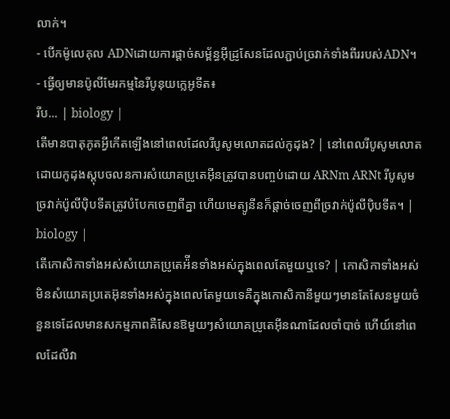លាក់។
- បើកម៉ូលេគុល ADNដោយការផ្តាច់សម្ព័ន្ធអ៊ីដ្រូសែនដែលភ្ជាប់ច្រវាក់ទាំងពីររបស់ADN។
- ធ្វើឲ្យមានប៉ូលីមែរកម្មនៃរីបូនុយក្លេអូទីត៖
រីប... | biology |
តើមានបាតុភូតអ្វីកើតឡើងនៅពេលដែលរីបូសូមលោតដល់កូដុង? | នៅពេលរីបូសូមលោតដោយកូដុងស្តុបចលនការសំយោគប្រូតេអ៊ីនត្រូវបានបញ្ចប់ដោយ ARNm ARNt រីបូសូមច្រវាក់ប៉ូលីប៉ិបទីតត្រូវបំបែកចេញពីគ្នា ហើយមេត្យូនីនក៏ផ្តាច់ចេញពីច្រវាក់ប៉ូលីប៉ិបទីត។ | biology |
តើកោសិកាទាំងអស់សំយោគប្រូតេអ៉ីនទាំងអស់ក្នុងពេលតែមួយឬទេ? | កោសិកាទាំងអស់មិនសំយោគប្រតេអ៊ុនទាំងអស់ក្នុងពេលតែមួយទេគឺក្នុងកោសិកានីមួយៗមានតែសែនមួយចំនួនទេដែលមានសកម្មភាពគឺសែនឱមួយៗសំយោគប្រូតេអ៊ីនណាដែលចាំបាច់ ហើយ៍នៅពេលដែលឺវា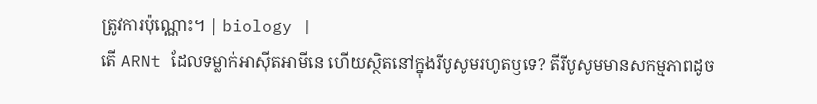ត្រូវការប៉ុណ្ណោះ។ | biology |
តើ ARNt ដែលទម្លាក់អាស៊ីតអាមីនេ ហើយស្ថិតនៅក្នុងរីបូសូមរហូតឫទេ? តីរីបូសូមមានសកម្មភាពដូច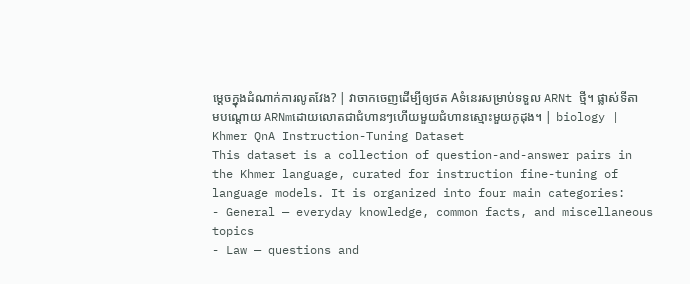ម្តេចក្នុងដំណាក់ការលូតវែង? | វាចាកចេញដើម្បីឲ្យថត Aទំនេរសម្រាប់ទទួល ARNt ថ្មី។ ផ្លាស់ទីតាមបណ្តោយ ARNmដោយលោតជាជំហានៗហើយមួយជំហានស្មោះមួយកូដុង។ | biology |
Khmer QnA Instruction-Tuning Dataset
This dataset is a collection of question-and-answer pairs in the Khmer language, curated for instruction fine-tuning of language models. It is organized into four main categories:
- General — everyday knowledge, common facts, and miscellaneous topics
- Law — questions and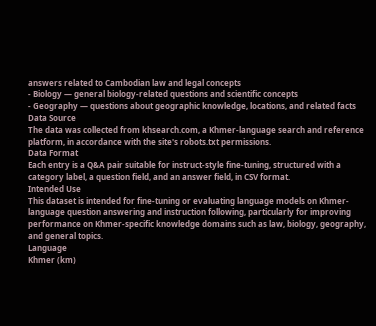answers related to Cambodian law and legal concepts
- Biology — general biology-related questions and scientific concepts
- Geography — questions about geographic knowledge, locations, and related facts
Data Source
The data was collected from khsearch.com, a Khmer-language search and reference platform, in accordance with the site's robots.txt permissions.
Data Format
Each entry is a Q&A pair suitable for instruct-style fine-tuning, structured with a category label, a question field, and an answer field, in CSV format.
Intended Use
This dataset is intended for fine-tuning or evaluating language models on Khmer-language question answering and instruction following, particularly for improving performance on Khmer-specific knowledge domains such as law, biology, geography, and general topics.
Language
Khmer (km)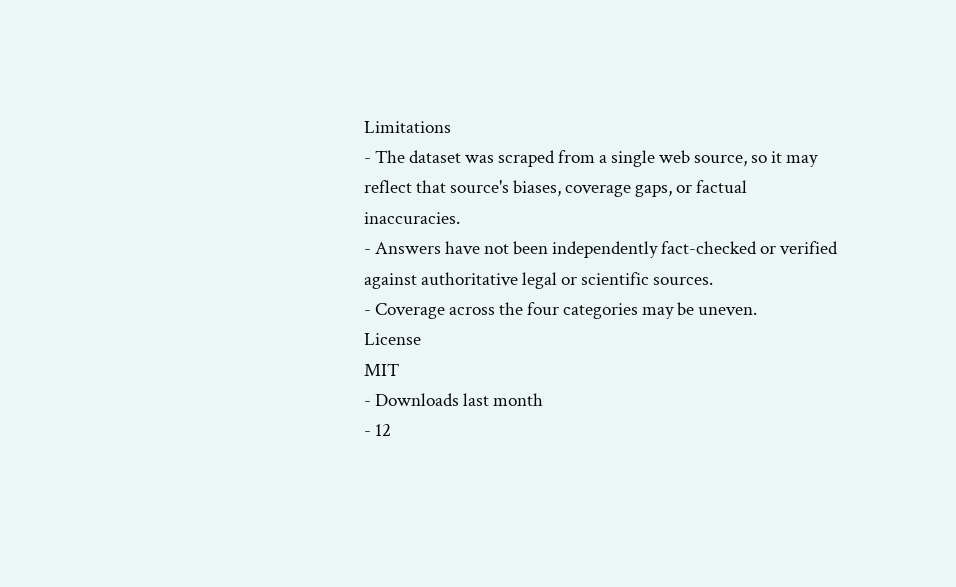Limitations
- The dataset was scraped from a single web source, so it may reflect that source's biases, coverage gaps, or factual inaccuracies.
- Answers have not been independently fact-checked or verified against authoritative legal or scientific sources.
- Coverage across the four categories may be uneven.
License
MIT
- Downloads last month
- 12